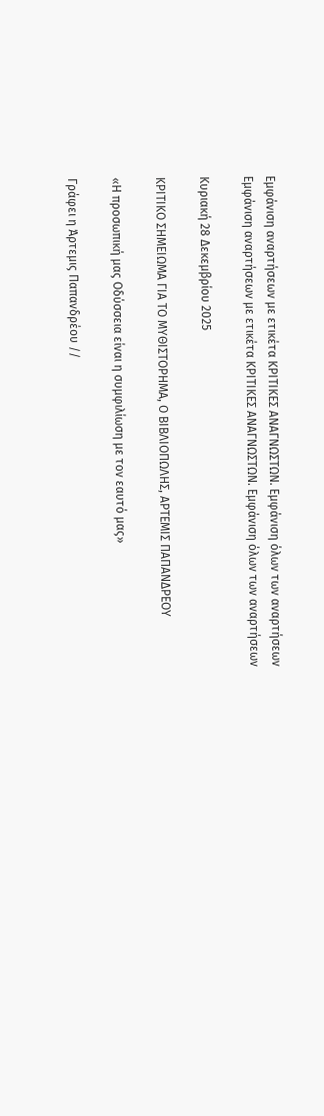Εμφάνιση αναρτήσεων με ετικέτα ΚΡΙΤΙΚΕΣ ΑΝΑΓΝΩΣΤΩΝ. Εμφάνιση όλων των αναρτήσεων
Εμφάνιση αναρτήσεων με ετικέτα ΚΡΙΤΙΚΕΣ ΑΝΑΓΝΩΣΤΩΝ. Εμφάνιση όλων των αναρτήσεων

Κυριακή 28 Δεκεμβρίου 2025

ΚΡΙΤΙΚΟ ΣΗΜΕΙΩΜΑ ΓΙΑ ΤΟ ΜΥΘΙΣΤΟΡΗΜΑ, Ο ΒΙΒΛΙΟΠΩΛΗΣ, ΑΡΤΕΜΙΣ ΠΑΠΑΝΔΡΕΟΥ

«Η προσωπική μας Οδύσσεια είναι η συμφιλίωση με τον εαυτό μας»

Γράφει η Άρτεμις Παπανδρέου //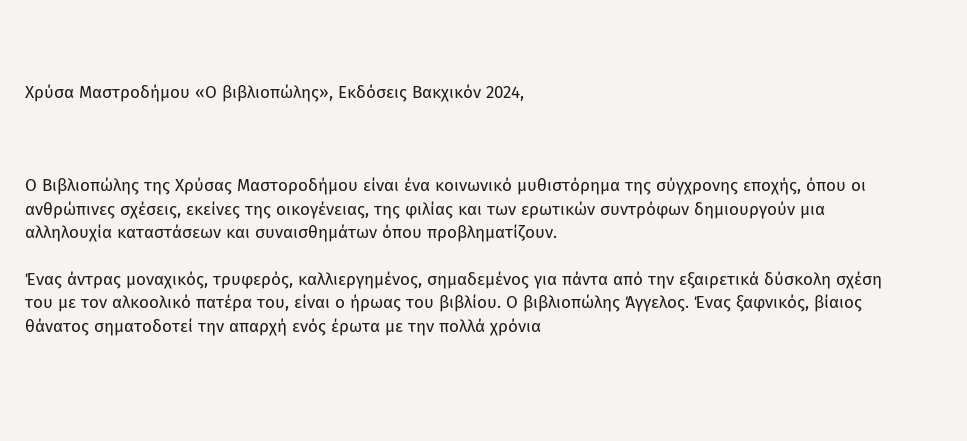Χρύσα Μαστροδήμου «Ο βιβλιοπώλης», Εκδόσεις Βακχικόν 2024,



Ο Βιβλιοπώλης της Χρύσας Μαστοροδήμου είναι ένα κοινωνικό μυθιστόρημα της σύγχρονης εποχής, όπου οι ανθρώπινες σχέσεις, εκείνες της οικογένειας, της φιλίας και των ερωτικών συντρόφων δημιουργούν μια αλληλουχία καταστάσεων και συναισθημάτων όπου προβληματίζουν.

Ένας άντρας μοναχικός, τρυφερός, καλλιεργημένος, σημαδεμένος για πάντα από την εξαιρετικά δύσκολη σχέση του με τον αλκοολικό πατέρα του, είναι ο ήρωας του βιβλίου. Ο βιβλιοπώλης Άγγελος. Ένας ξαφνικός, βίαιος θάνατος σηματοδοτεί την απαρχή ενός έρωτα με την πολλά χρόνια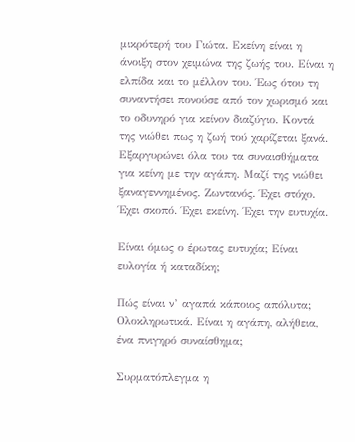μικρότερή του Γιώτα. Εκείνη είναι η άνοιξη στον χειμώνα της ζωής του. Είναι η ελπίδα και το μέλλον του. Έως ότου τη συναντήσει πονούσε από τον χωρισμό και το οδυνηρό για κείνον διαζύγιο. Κοντά της νιώθει πως η ζωή τού χαρίζεται ξανά. Εξαργυρώνει όλα του τα συναισθήματα για κείνη με την αγάπη. Μαζί της νιώθει ξαναγεννημένος. Ζωντανός. Έχει στόχο. Έχει σκοπό. Έχει εκείνη. Έχει την ευτυχία.

Είναι όμως ο έρωτας ευτυχία; Είναι ευλογία ή καταδίκη;

Πώς είναι ν’ αγαπά κάποιος απόλυτα; Ολοκληρωτικά. Είναι η αγάπη, αλήθεια, ένα πνιγηρό συναίσθημα;

Συρματόπλεγμα η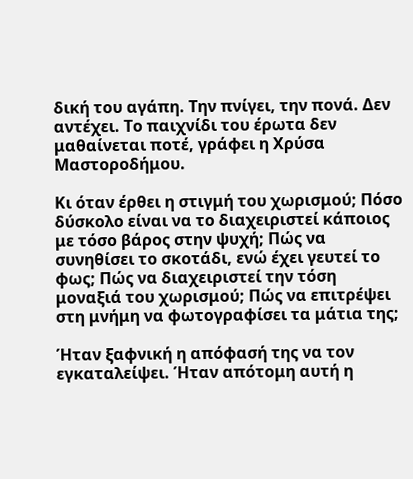δική του αγάπη. Την πνίγει, την πονά. Δεν αντέχει. Το παιχνίδι του έρωτα δεν μαθαίνεται ποτέ, γράφει η Χρύσα Μαστοροδήμου.

Κι όταν έρθει η στιγμή του χωρισμού; Πόσο δύσκολο είναι να το διαχειριστεί κάποιος με τόσο βάρος στην ψυχή; Πώς να συνηθίσει το σκοτάδι, ενώ έχει γευτεί το φως; Πώς να διαχειριστεί την τόση μοναξιά του χωρισμού; Πώς να επιτρέψει στη μνήμη να φωτογραφίσει τα μάτια της;

Ήταν ξαφνική η απόφασή της να τον εγκαταλείψει. Ήταν απότομη αυτή η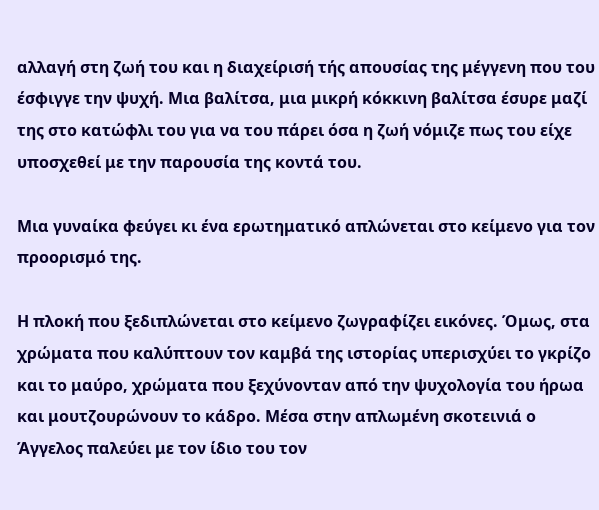αλλαγή στη ζωή του και η διαχείρισή τής απουσίας της μέγγενη που του έσφιγγε την ψυχή. Μια βαλίτσα, μια μικρή κόκκινη βαλίτσα έσυρε μαζί της στο κατώφλι του για να του πάρει όσα η ζωή νόμιζε πως του είχε υποσχεθεί με την παρουσία της κοντά του.

Μια γυναίκα φεύγει κι ένα ερωτηματικό απλώνεται στο κείμενο για τον προορισμό της.

Η πλοκή που ξεδιπλώνεται στο κείμενο ζωγραφίζει εικόνες. Όμως, στα χρώματα που καλύπτουν τον καμβά της ιστορίας υπερισχύει το γκρίζο και το μαύρο, χρώματα που ξεχύνονταν από την ψυχολογία του ήρωα και μουτζουρώνουν το κάδρο. Μέσα στην απλωμένη σκοτεινιά ο Άγγελος παλεύει με τον ίδιο του τον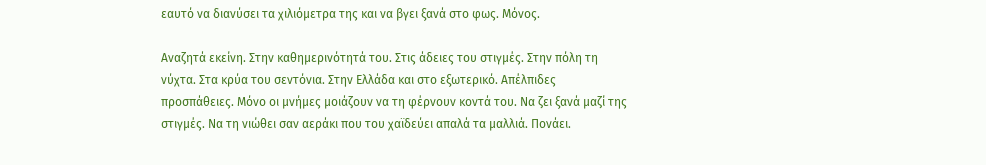εαυτό να διανύσει τα χιλιόμετρα της και να βγει ξανά στο φως. Μόνος.

Αναζητά εκείνη. Στην καθημερινότητά του. Στις άδειες του στιγμές. Στην πόλη τη νύχτα. Στα κρύα του σεντόνια. Στην Ελλάδα και στο εξωτερικό. Απέλπιδες προσπάθειες. Μόνο οι μνήμες μοιάζουν να τη φέρνουν κοντά του. Να ζει ξανά μαζί της στιγμές. Να τη νιώθει σαν αεράκι που του χαϊδεύει απαλά τα μαλλιά. Πονάει.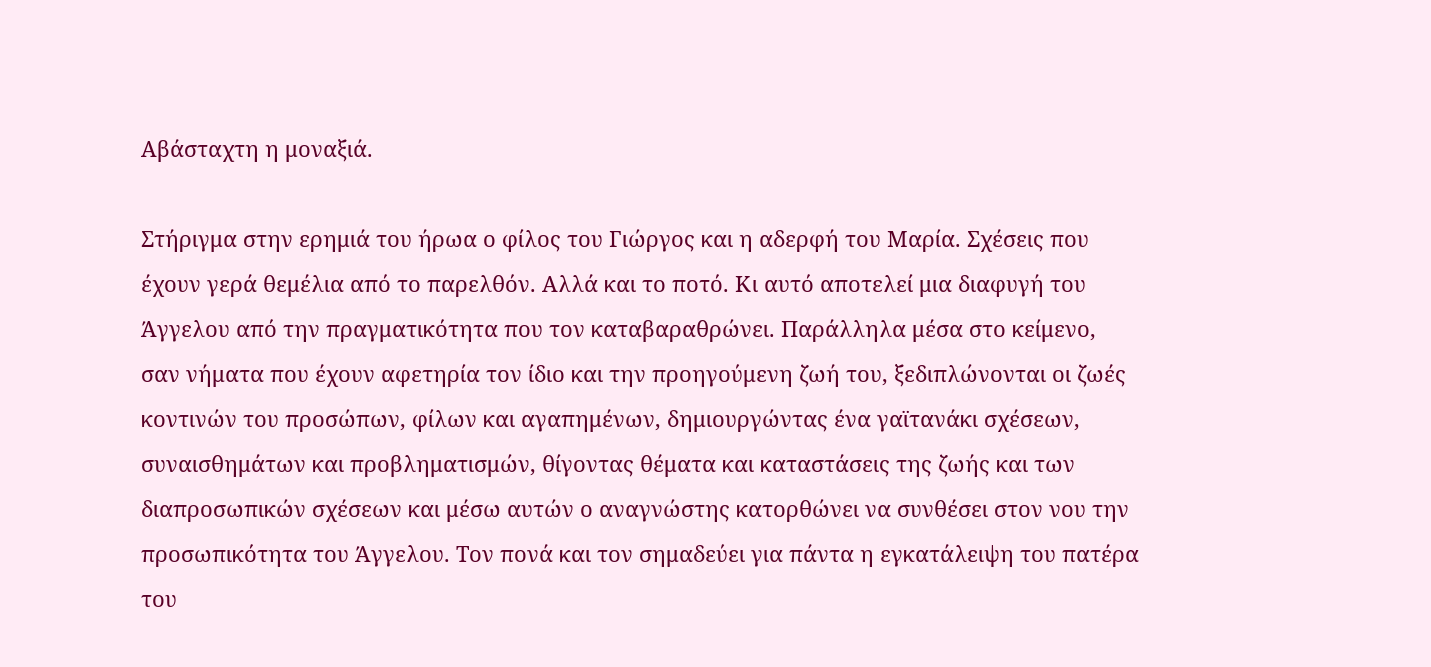Αβάσταχτη η μοναξιά.

Στήριγμα στην ερημιά του ήρωα ο φίλος του Γιώργος και η αδερφή του Μαρία. Σχέσεις που έχουν γερά θεμέλια από το παρελθόν. Αλλά και το ποτό. Κι αυτό αποτελεί μια διαφυγή του Άγγελου από την πραγματικότητα που τον καταβαραθρώνει. Παράλληλα μέσα στο κείμενο, σαν νήματα που έχουν αφετηρία τον ίδιο και την προηγούμενη ζωή του, ξεδιπλώνονται οι ζωές κοντινών του προσώπων, φίλων και αγαπημένων, δημιουργώντας ένα γαϊτανάκι σχέσεων, συναισθημάτων και προβληματισμών, θίγοντας θέματα και καταστάσεις της ζωής και των διαπροσωπικών σχέσεων και μέσω αυτών ο αναγνώστης κατορθώνει να συνθέσει στον νου την προσωπικότητα του Άγγελου. Τον πονά και τον σημαδεύει για πάντα η εγκατάλειψη του πατέρα του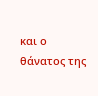και ο θάνατος της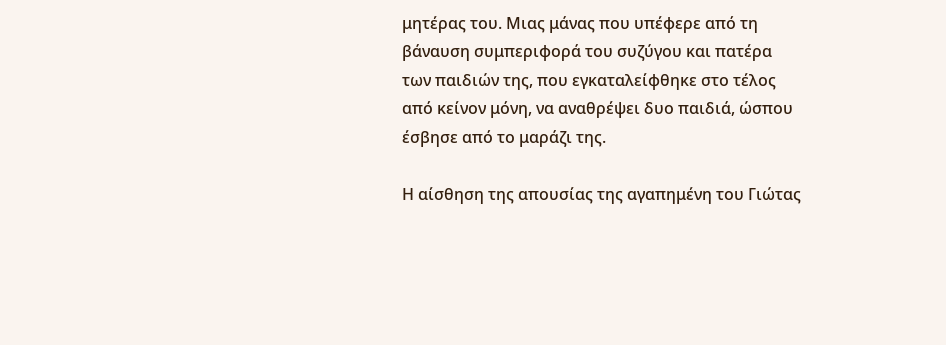μητέρας του. Μιας μάνας που υπέφερε από τη βάναυση συμπεριφορά του συζύγου και πατέρα των παιδιών της, που εγκαταλείφθηκε στο τέλος από κείνον μόνη, να αναθρέψει δυο παιδιά, ώσπου έσβησε από το μαράζι της.

Η αίσθηση της απουσίας της αγαπημένη του Γιώτας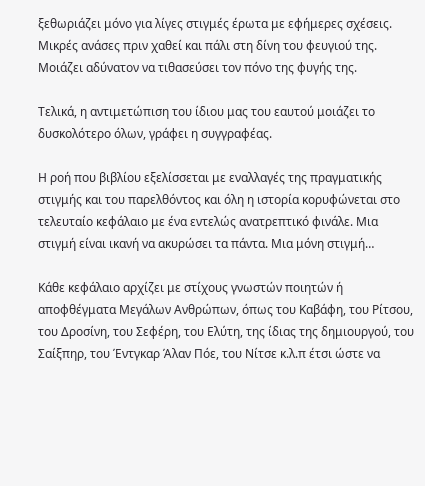ξεθωριάζει μόνο για λίγες στιγμές έρωτα με εφήμερες σχέσεις. Μικρές ανάσες πριν χαθεί και πάλι στη δίνη του φευγιού της. Μοιάζει αδύνατον να τιθασεύσει τον πόνο της φυγής της.

Τελικά, η αντιμετώπιση του ίδιου μας του εαυτού μοιάζει το δυσκολότερο όλων, γράφει η συγγραφέας.

Η ροή που βιβλίου εξελίσσεται με εναλλαγές της πραγματικής στιγμής και του παρελθόντος και όλη η ιστορία κορυφώνεται στο τελευταίο κεφάλαιο με ένα εντελώς ανατρεπτικό φινάλε. Μια στιγμή είναι ικανή να ακυρώσει τα πάντα. Μια μόνη στιγμή…

Κάθε κεφάλαιο αρχίζει με στίχους γνωστών ποιητών ή αποφθέγματα Μεγάλων Ανθρώπων, όπως του Καβάφη, του Ρίτσου, του Δροσίνη, του Σεφέρη, του Ελύτη, της ίδιας της δημιουργού, του Σαίξπηρ, του Έντγκαρ Άλαν Πόε, του Νίτσε κ.λ.π έτσι ώστε να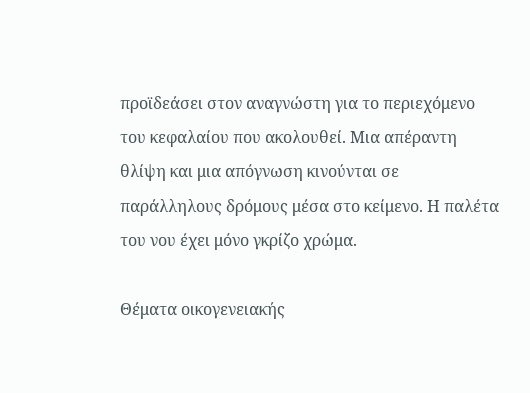προϊδεάσει στον αναγνώστη για το περιεχόμενο του κεφαλαίου που ακολουθεί. Μια απέραντη θλίψη και μια απόγνωση κινούνται σε παράλληλους δρόμους μέσα στο κείμενο. Η παλέτα του νου έχει μόνο γκρίζο χρώμα.

Θέματα οικογενειακής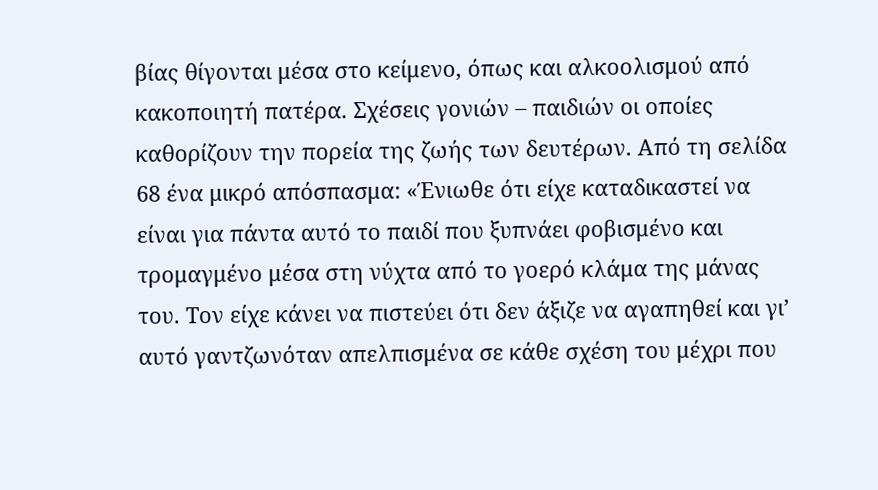βίας θίγονται μέσα στο κείμενο, όπως και αλκοολισμού από κακοποιητή πατέρα. Σχέσεις γονιών – παιδιών οι οποίες καθορίζουν την πορεία της ζωής των δευτέρων. Από τη σελίδα 68 ένα μικρό απόσπασμα: «Ένιωθε ότι είχε καταδικαστεί να είναι για πάντα αυτό το παιδί που ξυπνάει φοβισμένο και τρομαγμένο μέσα στη νύχτα από το γοερό κλάμα της μάνας του. Τον είχε κάνει να πιστεύει ότι δεν άξιζε να αγαπηθεί και γι’ αυτό γαντζωνόταν απελπισμένα σε κάθε σχέση του μέχρι που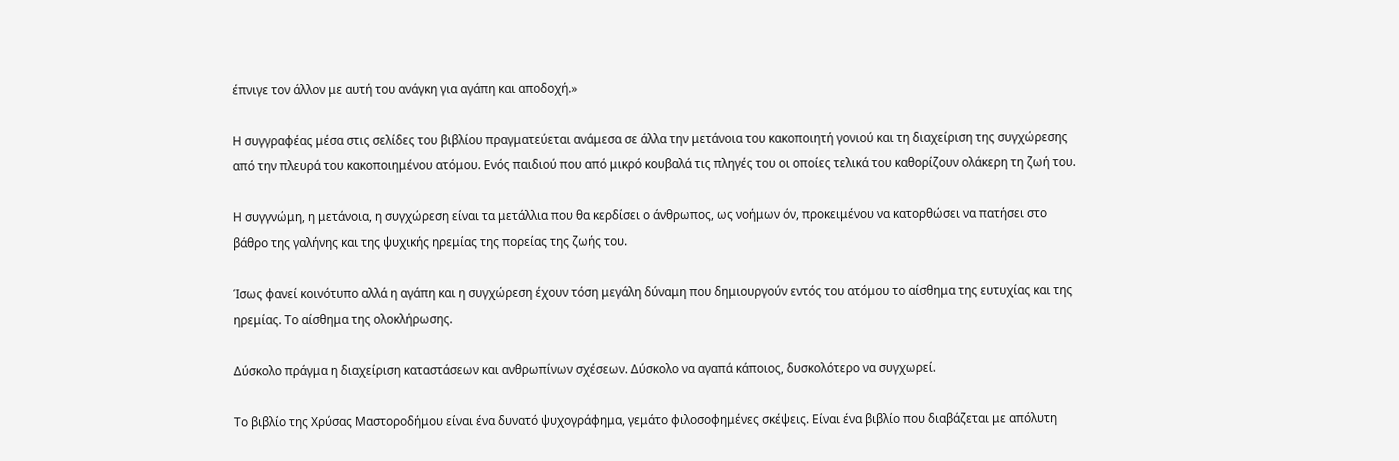έπνιγε τον άλλον με αυτή του ανάγκη για αγάπη και αποδοχή.»

Η συγγραφέας μέσα στις σελίδες του βιβλίου πραγματεύεται ανάμεσα σε άλλα την μετάνοια του κακοποιητή γονιού και τη διαχείριση της συγχώρεσης από την πλευρά του κακοποιημένου ατόμου. Ενός παιδιού που από μικρό κουβαλά τις πληγές του οι οποίες τελικά του καθορίζουν ολάκερη τη ζωή του.

Η συγγνώμη, η μετάνοια, η συγχώρεση είναι τα μετάλλια που θα κερδίσει ο άνθρωπος, ως νοήμων όν, προκειμένου να κατορθώσει να πατήσει στο βάθρο της γαλήνης και της ψυχικής ηρεμίας της πορείας της ζωής του.

Ίσως φανεί κοινότυπο αλλά η αγάπη και η συγχώρεση έχουν τόση μεγάλη δύναμη που δημιουργούν εντός του ατόμου το αίσθημα της ευτυχίας και της ηρεμίας. Το αίσθημα της ολοκλήρωσης.

Δύσκολο πράγμα η διαχείριση καταστάσεων και ανθρωπίνων σχέσεων. Δύσκολο να αγαπά κάποιος, δυσκολότερο να συγχωρεί.

Το βιβλίο της Χρύσας Μαστοροδήμου είναι ένα δυνατό ψυχογράφημα, γεμάτο φιλοσοφημένες σκέψεις. Είναι ένα βιβλίο που διαβάζεται με απόλυτη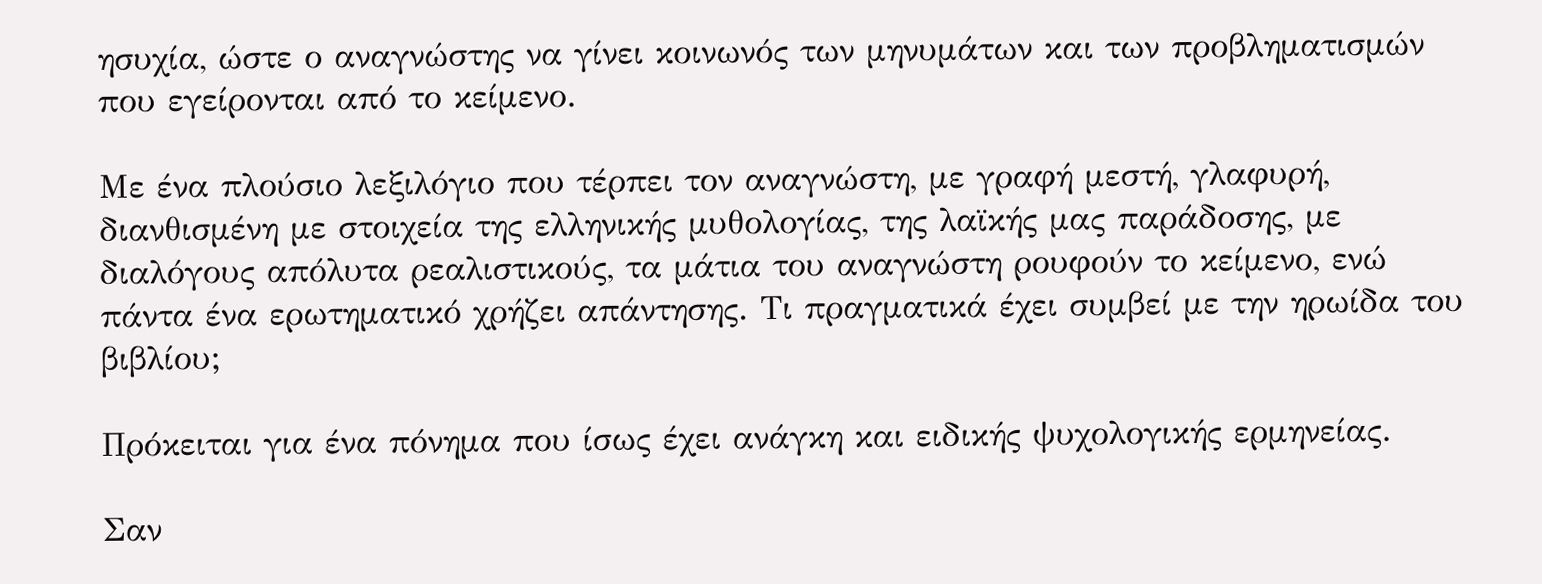ησυχία, ώστε ο αναγνώστης να γίνει κοινωνός των μηνυμάτων και των προβληματισμών που εγείρονται από το κείμενο.

Με ένα πλούσιο λεξιλόγιο που τέρπει τον αναγνώστη, με γραφή μεστή, γλαφυρή, διανθισμένη με στοιχεία της ελληνικής μυθολογίας, της λαϊκής μας παράδοσης, με διαλόγους απόλυτα ρεαλιστικούς, τα μάτια του αναγνώστη ρουφούν το κείμενο, ενώ πάντα ένα ερωτηματικό χρήζει απάντησης. Τι πραγματικά έχει συμβεί με την ηρωίδα του βιβλίου;

Πρόκειται για ένα πόνημα που ίσως έχει ανάγκη και ειδικής ψυχολογικής ερμηνείας.

Σαν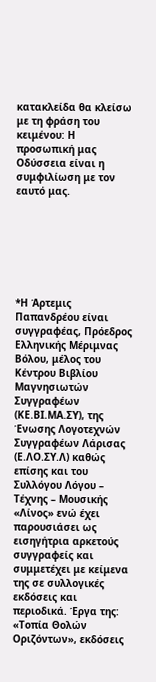κατακλείδα θα κλείσω με τη φράση του κειμένου: Η προσωπική μας Οδύσσεια είναι η συμφιλίωση με τον εαυτό μας.







*Η Άρτεμις Παπανδρέου είναι συγγραφέας, Πρόεδρος Ελληνικής Μέριμνας Βόλου, μέλος του Κέντρου Βιβλίου Μαγνησιωτών Συγγραφέων (ΚΕ.ΒΙ.ΜΑ.ΣΥ), της Ένωσης Λογοτεχνών Συγγραφέων Λάρισας (Ε.ΛΟ.ΣΥ.Λ) καθώς επίσης και του Συλλόγου Λόγου – Τέχνης – Μουσικής «Λίνος» ενώ έχει παρουσιάσει ως εισηγήτρια αρκετούς συγγραφείς και συμμετέχει με κείμενα της σε συλλογικές εκδόσεις και περιοδικά. Έργα της: «Τοπία Θολών Οριζόντων», εκδόσεις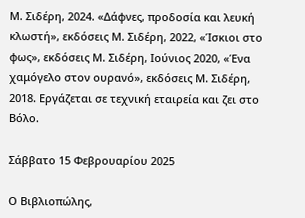Μ. Σιδέρη, 2024. «Δάφνες, προδοσία και λευκή κλωστή», εκδόσεις Μ. Σιδέρη, 2022, «Ίσκιοι στο φως», εκδόσεις Μ. Σιδέρη, Ιούνιος 2020, «Ένα χαμόγελο στον ουρανό», εκδόσεις Μ. Σιδέρη, 2018. Εργάζεται σε τεχνική εταιρεία και ζει στο Βόλο.

Σάββατο 15 Φεβρουαρίου 2025

Ο Βιβλιοπώλης,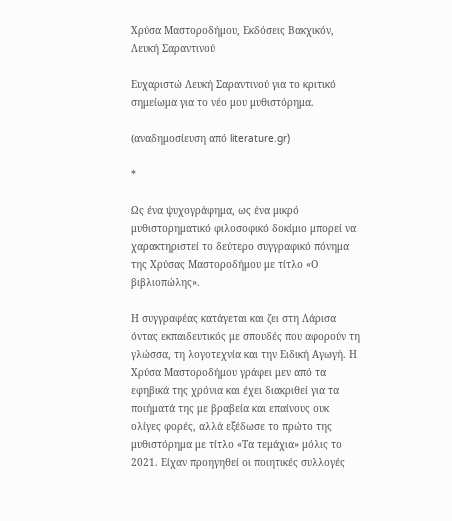Χρύσα Μαστoροδήμου, Εκδόσεις Βακχικόν, Λευκή Σαραντινού

Ευχαριστώ Λευκή Σαραντινού για το κριτικό σημείωμα για το νέο μου μυθιστόρημα.

(αναδημοσίευση από literature.gr)

*

Ως ένα ψυχογράφημα, ως ένα μικρό μυθιστορηματικό φιλοσοφικό δοκίμιο μπορεί να χαρακτηριστεί το δεύτερο συγγραφικό πόνημα της Χρύσας Μαστοροδήμου με τίτλο «Ο βιβλιοπώλης».

Η συγγραφέας κατάγεται και ζει στη Λάρισα όντας εκπαιδευτικός με σπουδές που αφορούν τη γλώσσα, τη λογοτεχνία και την Ειδική Αγωγή. Η Χρύσα Μαστοροδήμου γράφει μεν από τα εφηβικά της χρόνια και έχει διακριθεί για τα ποιήματά της με βραβεία και επαίνους ουκ ολίγες φορές, αλλά εξέδωσε το πρώτο της μυθιστόρημα με τίτλο «Τα τεμάχια» μόλις το 2021. Είχαν προηγηθεί οι ποιητικές συλλογές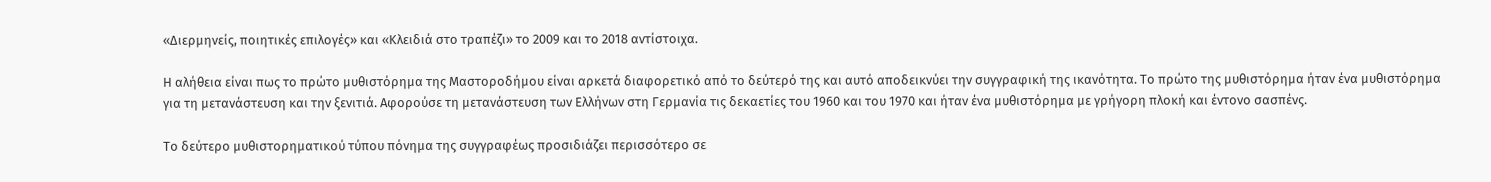«Διερμηνείς, ποιητικές επιλογές» και «Κλειδιά στο τραπέζι» το 2009 και το 2018 αντίστοιχα.

Η αλήθεια είναι πως το πρώτο μυθιστόρημα της Μαστοροδήμου είναι αρκετά διαφορετικό από το δεύτερό της και αυτό αποδεικνύει την συγγραφική της ικανότητα. Το πρώτο της μυθιστόρημα ήταν ένα μυθιστόρημα για τη μετανάστευση και την ξενιτιά. Αφορούσε τη μετανάστευση των Ελλήνων στη Γερμανία τις δεκαετίες του 1960 και του 1970 και ήταν ένα μυθιστόρημα με γρήγορη πλοκή και έντονο σασπένς.

Το δεύτερο μυθιστορηματικού τύπου πόνημα της συγγραφέως προσιδιάζει περισσότερο σε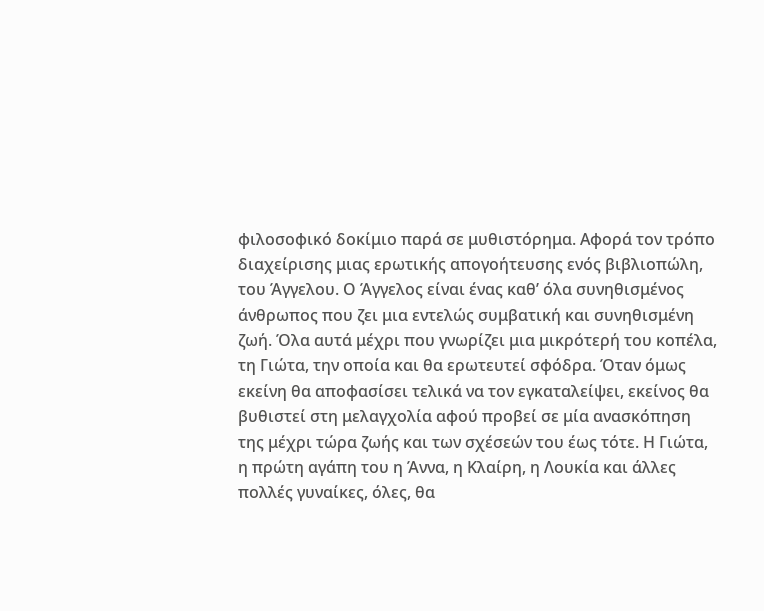φιλοσοφικό δοκίμιο παρά σε μυθιστόρημα. Αφορά τον τρόπο διαχείρισης μιας ερωτικής απογοήτευσης ενός βιβλιοπώλη, του Άγγελου. Ο Άγγελος είναι ένας καθ’ όλα συνηθισμένος άνθρωπος που ζει μια εντελώς συμβατική και συνηθισμένη ζωή. Όλα αυτά μέχρι που γνωρίζει μια μικρότερή του κοπέλα, τη Γιώτα, την οποία και θα ερωτευτεί σφόδρα. Όταν όμως εκείνη θα αποφασίσει τελικά να τον εγκαταλείψει, εκείνος θα βυθιστεί στη μελαγχολία αφού προβεί σε μία ανασκόπηση της μέχρι τώρα ζωής και των σχέσεών του έως τότε. Η Γιώτα, η πρώτη αγάπη του η Άννα, η Κλαίρη, η Λουκία και άλλες πολλές γυναίκες, όλες, θα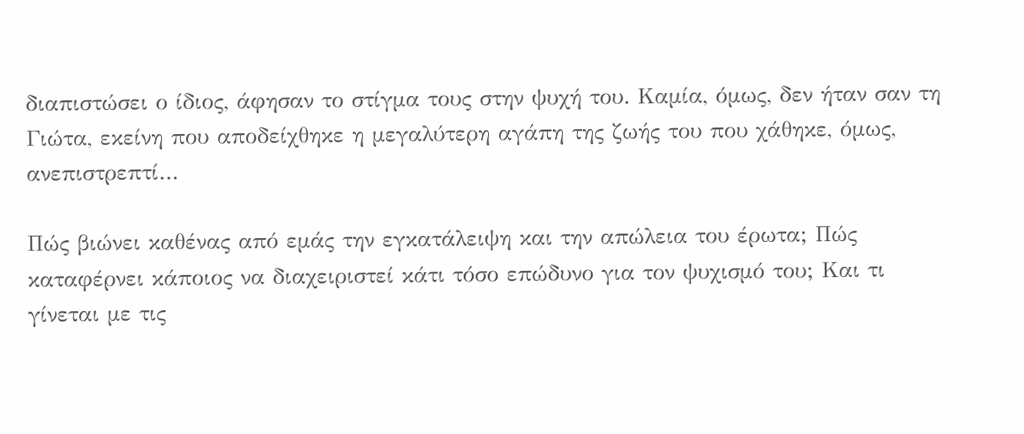διαπιστώσει ο ίδιος, άφησαν το στίγμα τους στην ψυχή του. Καμία, όμως, δεν ήταν σαν τη Γιώτα, εκείνη που αποδείχθηκε η μεγαλύτερη αγάπη της ζωής του που χάθηκε, όμως, ανεπιστρεπτί…

Πώς βιώνει καθένας από εμάς την εγκατάλειψη και την απώλεια του έρωτα; Πώς καταφέρνει κάποιος να διαχειριστεί κάτι τόσο επώδυνο για τον ψυχισμό του; Και τι γίνεται με τις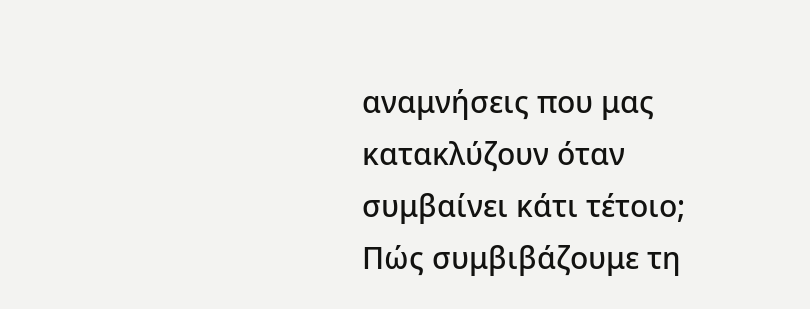αναμνήσεις που μας κατακλύζουν όταν συμβαίνει κάτι τέτοιο; Πώς συμβιβάζουμε τη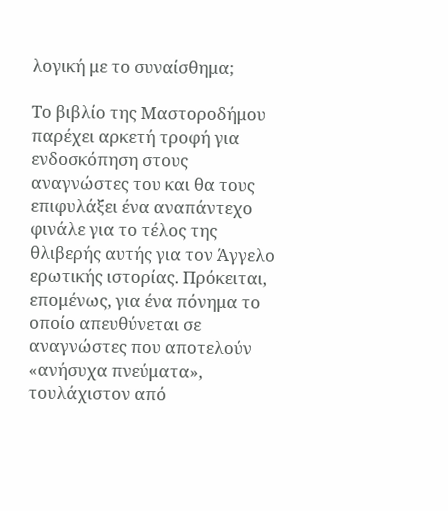λογική με το συναίσθημα;

Το βιβλίο της Μαστοροδήμου παρέχει αρκετή τροφή για ενδοσκόπηση στους αναγνώστες του και θα τους επιφυλάξει ένα αναπάντεχο φινάλε για το τέλος της θλιβερής αυτής για τον Άγγελο ερωτικής ιστορίας. Πρόκειται, επομένως, για ένα πόνημα το οποίο απευθύνεται σε αναγνώστες που αποτελούν «ανήσυχα πνεύματα», τουλάχιστον από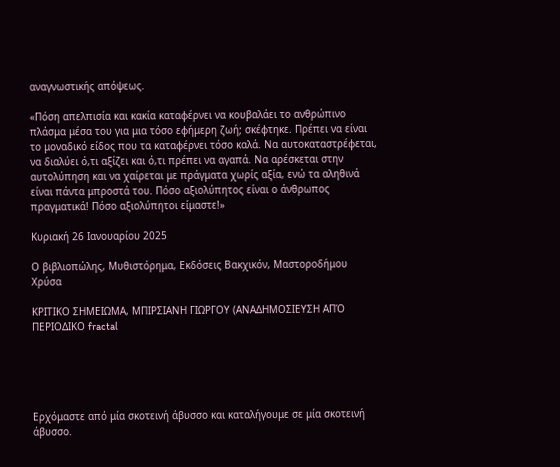αναγνωστικής απόψεως.

«Πόση απελπισία και κακία καταφέρνει να κουβαλάει το ανθρώπινο πλάσμα μέσα του για μια τόσο εφήμερη ζωή; σκέφτηκε. Πρέπει να είναι το μοναδικό είδος που τα καταφέρνει τόσο καλά. Να αυτοκαταστρέφεται, να διαλύει ό,τι αξίζει και ό,τι πρέπει να αγαπά. Να αρέσκεται στην αυτολύπηση και να χαίρεται με πράγματα χωρίς αξία, ενώ τα αληθινά είναι πάντα μπροστά του. Πόσο αξιολύπητος είναι ο άνθρωπος πραγματικά! Πόσο αξιολύπητοι είμαστε!»

Κυριακή 26 Ιανουαρίου 2025

Ο βιβλιοπώλης, Μυθιστόρημα, Εκδόσεις Βακχικόν, Μαστοροδήμου Χρύσα

ΚΡΙΤΙΚΟ ΣΗΜΕΙΩΜΑ, ΜΠΙΡΣΙΑΝΗ ΓΙΩΡΓΟΥ (ΑΝΑΔΗΜΟΣΙΕΥΣΗ ΑΠΌ ΠΕΡΙΟΔΙΚΟ fractal





Ερχόμαστε από μία σκοτεινή άβυσσο και καταλήγουμε σε μία σκοτεινή άβυσσο.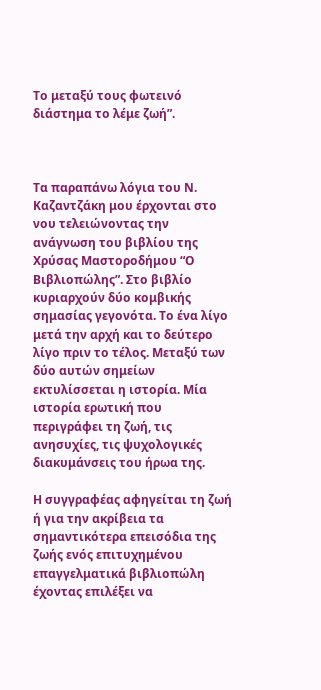Το μεταξύ τους φωτεινό διάστημα το λέμε ζωή”.



Τα παραπάνω λόγια του Ν. Καζαντζάκη μου έρχονται στο νου τελειώνοντας την ανάγνωση του βιβλίου της Χρύσας Μαστοροδήμου “Ο Βιβλιοπώλης”. Στο βιβλίο κυριαρχούν δύο κομβικής σημασίας γεγονότα. Το ένα λίγο μετά την αρχή και το δεύτερο λίγο πριν το τέλος. Μεταξύ των δύο αυτών σημείων εκτυλίσσεται η ιστορία. Μία ιστορία ερωτική που περιγράφει τη ζωή, τις ανησυχίες, τις ψυχολογικές διακυμάνσεις του ήρωα της.

Η συγγραφέας αφηγείται τη ζωή ή για την ακρίβεια τα σημαντικότερα επεισόδια της ζωής ενός επιτυχημένου επαγγελματικά βιβλιοπώλη έχοντας επιλέξει να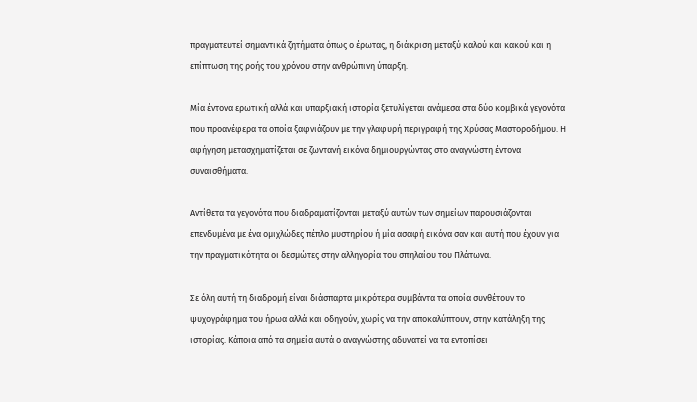πραγματευτεί σημαντικά ζητήματα όπως ο έρωτας, η διάκριση μεταξύ καλού και κακού και η επίπτωση της ροής του χρόνου στην ανθρώπινη ύπαρξη.

Μία έντονα ερωτική αλλά και υπαρξιακή ιστορία ξετυλίγεται ανάμεσα στα δύο κομβικά γεγονότα που προανέφερα τα οποία ξαφνιάζουν με την γλαφυρή περιγραφή της Χρύσας Μαστοροδήμου. Η αφήγηση μετασχηματίζεται σε ζωντανή εικόνα δημιουργώντας στο αναγνώστη έντονα συναισθήματα.

Αντίθετα τα γεγονότα που διαδραματίζονται μεταξύ αυτών των σημείων παρουσιάζονται επενδυμένα με ένα ομιχλώδες πέπλο μυστηρίου ή μία ασαφή εικόνα σαν και αυτή που έχουν για την πραγματικότητα οι δεσμώτες στην αλληγορία του σπηλαίου του Πλάτωνα.

Σε όλη αυτή τη διαδρομή είναι διάσπαρτα μικρότερα συμβάντα τα οποία συνθέτουν το ψυχογράφημα του ήρωα αλλά και οδηγούν, χωρίς να την αποκαλύπτουν, στην κατάληξη της ιστορίας. Κάποια από τα σημεία αυτά ο αναγνώστης αδυνατεί να τα εντοπίσει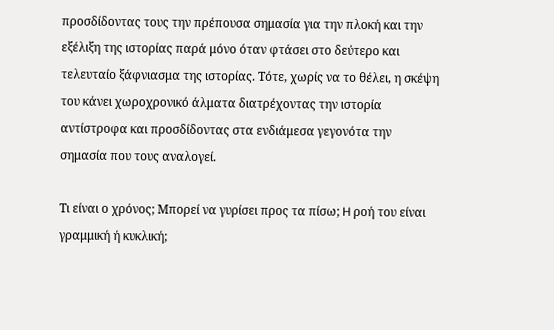προσδίδοντας τους την πρέπουσα σημασία για την πλοκή και την εξέλιξη της ιστορίας παρά μόνο όταν φτάσει στο δεύτερο και τελευταίο ξάφνιασμα της ιστορίας. Τότε, χωρίς να το θέλει, η σκέψη του κάνει χωροχρονικό άλματα διατρέχοντας την ιστορία αντίστροφα και προσδίδοντας στα ενδιάμεσα γεγονότα την σημασία που τους αναλογεί.

Τι είναι ο χρόνος; Μπορεί να γυρίσει προς τα πίσω; H ροή του είναι γραμμική ή κυκλική;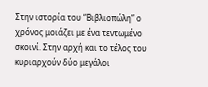Στην ιστορία του “Βιβλιοπώλη” ο χρόνος μοιάζει με ένα τεντωμένο σκοινί. Στην αρχή και το τέλος του κυριαρχούν δύο μεγάλοι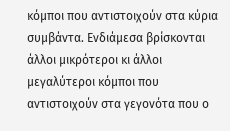κόμποι που αντιστοιχούν στα κύρια συμβάντα. Ενδιάμεσα βρίσκονται άλλοι μικρότεροι κι άλλοι μεγαλύτεροι κόμποι που αντιστοιχούν στα γεγονότα που ο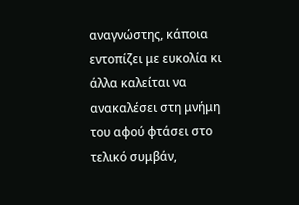αναγνώστης, κάποια εντοπίζει με ευκολία κι άλλα καλείται να ανακαλέσει στη μνήμη του αφού φτάσει στο τελικό συμβάν,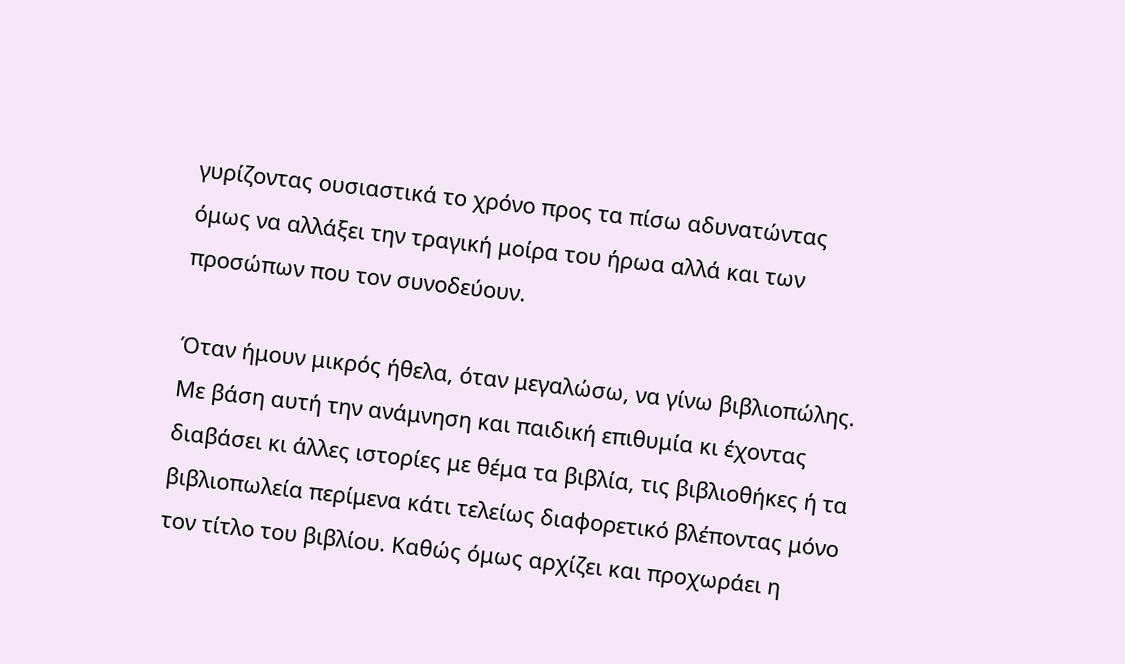γυρίζοντας ουσιαστικά το χρόνο προς τα πίσω αδυνατώντας όμως να αλλάξει την τραγική μοίρα του ήρωα αλλά και των προσώπων που τον συνοδεύουν.

Όταν ήμουν μικρός ήθελα, όταν μεγαλώσω, να γίνω βιβλιοπώλης. Με βάση αυτή την ανάμνηση και παιδική επιθυμία κι έχοντας διαβάσει κι άλλες ιστορίες με θέμα τα βιβλία, τις βιβλιοθήκες ή τα βιβλιοπωλεία περίμενα κάτι τελείως διαφορετικό βλέποντας μόνο τον τίτλο του βιβλίου. Καθώς όμως αρχίζει και προχωράει η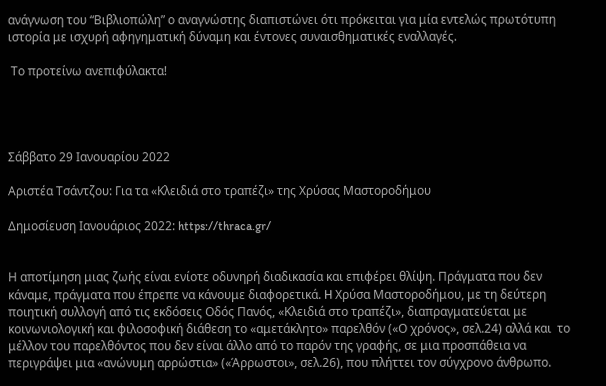ανάγνωση του “Βιβλιοπώλη” ο αναγνώστης διαπιστώνει ότι πρόκειται για μία εντελώς πρωτότυπη ιστορία με ισχυρή αφηγηματική δύναμη και έντονες συναισθηματικές εναλλαγές.

 Το προτείνω ανεπιφύλακτα!




Σάββατο 29 Ιανουαρίου 2022

Αριστέα Τσάντζου: Για τα «Κλειδιά στο τραπέζι» της Χρύσας Μαστοροδήμου

Δημοσίευση Ιανουάριος 2022: https://thraca.gr/


Η αποτίμηση μιας ζωής είναι ενίοτε οδυνηρή διαδικασία και επιφέρει θλίψη. Πράγματα που δεν κάναμε, πράγματα που έπρεπε να κάνουμε διαφορετικά. H Χρύσα Μαστοροδήμου, με τη δεύτερη ποιητική συλλογή από τις εκδόσεις Οδός Πανός, «Κλειδιά στο τραπέζι», διαπραγματεύεται με κοινωνιολογική και φιλοσοφική διάθεση το «αμετάκλητο» παρελθόν («Ο χρόνος», σελ.24) αλλά και  το μέλλον του παρελθόντος που δεν είναι άλλο από το παρόν της γραφής, σε μια προσπάθεια να περιγράψει μια «ανώνυμη αρρώστια» («Άρρωστοι», σελ.26), που πλήττει τον σύγχρονο άνθρωπο.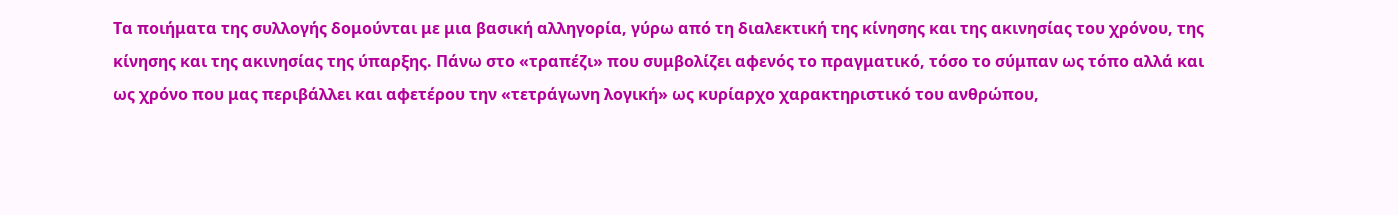Τα ποιήματα της συλλογής δομούνται με μια βασική αλληγορία, γύρω από τη διαλεκτική της κίνησης και της ακινησίας του χρόνου, της κίνησης και της ακινησίας της ύπαρξης. Πάνω στο «τραπέζι» που συμβολίζει αφενός το πραγματικό, τόσο το σύμπαν ως τόπο αλλά και ως χρόνο που μας περιβάλλει και αφετέρου την «τετράγωνη λογική» ως κυρίαρχο χαρακτηριστικό του ανθρώπου,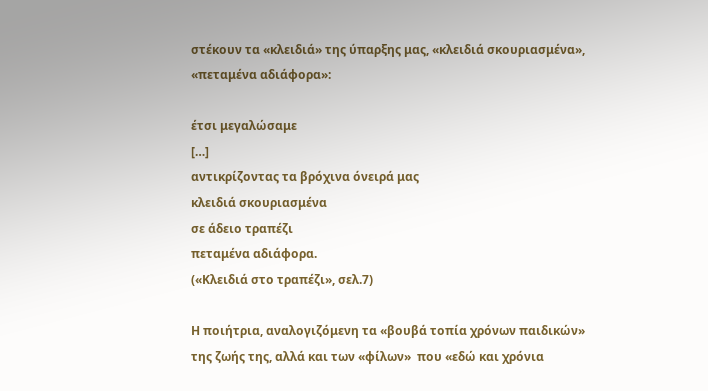στέκουν τα «κλειδιά» της ύπαρξης μας, «κλειδιά σκουριασμένα», «πεταμένα αδιάφορα»:

έτσι μεγαλώσαμε
[…]
αντικρίζοντας τα βρόχινα όνειρά μας
κλειδιά σκουριασμένα
σε άδειο τραπέζι
πεταμένα αδιάφορα.
(«Κλειδιά στο τραπέζι», σελ.7)

Η ποιήτρια, αναλογιζόμενη τα «βουβά τοπία χρόνων παιδικών» της ζωής της, αλλά και των «φίλων»  που «εδώ και χρόνια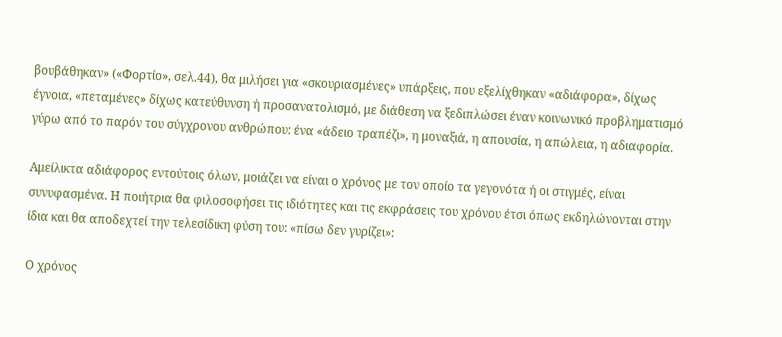βουβάθηκαν» («Φορτίο», σελ.44), θα μιλήσει για «σκουριασμένες» υπάρξεις, που εξελίχθηκαν «αδιάφορα», δίχως έγνοια, «πεταμένες» δίχως κατεύθυνση ή προσανατολισμό, με διάθεση να ξεδιπλώσει έναν κοινωνικό προβληματισμό γύρω από το παρόν του σύγχρονου ανθρώπου: ένα «άδειο τραπέζι», η μοναξιά, η απουσία, η απώλεια, η αδιαφορία.

Αμείλικτα αδιάφορος εντούτοις όλων, μοιάζει να είναι ο χρόνος με τον οποίο τα γεγονότα ή οι στιγμές, είναι συνυφασμένα. Η ποιήτρια θα φιλοσοφήσει τις ιδιότητες και τις εκφράσεις του χρόνου έτσι όπως εκδηλώνονται στην ίδια και θα αποδεχτεί την τελεσίδικη φύση του: «πίσω δεν γυρίζει»:

Ο χρόνος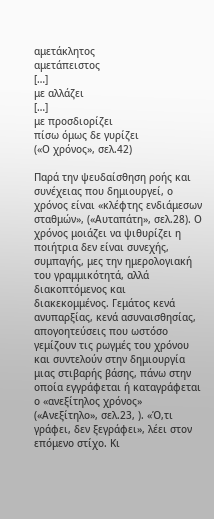αμετάκλητος
αμετάπειστος
[…]
με αλλάζει
[…]
με προσδιορίζει
πίσω όμως δε γυρίζει
(«Ο χρόνος», σελ.42)

Παρά την ψευδαίσθηση ροής και συνέχειας που δημιουργεί, ο χρόνος είναι «κλέφτης ενδιάμεσων σταθμών», («Αυταπάτη», σελ.28). Ο χρόνος μοιάζει να ψιθυρίζει η ποιήτρια δεν είναι συνεχής, συμπαγής, μες την ημερολογιακή του γραμμικότητά, αλλά διακοπτόμενος και διακεκομμένος. Γεμάτος κενά ανυπαρξίας, κενά ασυναισθησίας, απογοητεύσεις που ωστόσο γεμίζουν τις ρωγμές του χρόνου και συντελούν στην δημιουργία μιας στιβαρής βάσης, πάνω στην οποία εγγράφεται ή καταγράφεται ο «ανεξίτηλος χρόνος» («Ανεξίτηλο», σελ.23, ). «Ό,τι γράφει, δεν ξεγράφει», λέει στον επόμενο στίχο. Κι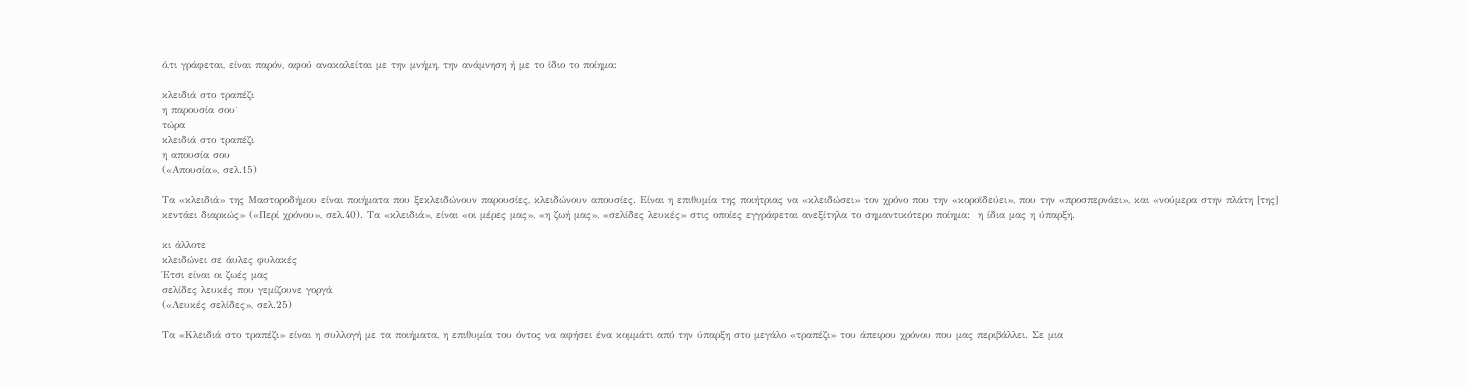ό,τι γράφεται, είναι παρόν, αφού ανακαλείται με την μνήμη, την ανάμνηση ή με το ίδιο το ποίημα:

κλειδιά στο τραπέζι
η παρουσία σου˙
τώρα
κλειδιά στο τραπέζι
η απουσία σου
(«Απουσία», σελ.15)

Τα «κλειδιά» της Μαστοροδήμου είναι ποιήματα που ξεκλειδώνουν παρουσίες, κλειδώνουν απουσίες. Είναι η επιθυμία της ποιήτριας να «κλειδώσει» τον χρόνο που την «κοροϊδεύει», που την «προσπερνάει», και «νούμερα στην πλάτη [της] κεντάει διαρκώς» («Περί χρόνου», σελ.40). Τα «κλειδιά», είναι «οι μέρες μας», «η ζωή μας», «σελίδες λευκές» στις οποίες εγγράφεται ανεξίτηλα το σημαντικότερο ποίημα:  η ίδια μας η ύπαρξη.

κι άλλοτε
κλειδώνει σε άυλες φυλακές
Έτσι είναι οι ζωές μας
σελίδες λευκές που γεμίζουνε γοργά
(«Λευκές σελίδες», σελ.25)

Τα «Κλειδιά στο τραπέζι» είναι η συλλογή με τα ποιήματα, η επιθυμία του όντος να αφήσει ένα κομμάτι από την ύπαρξη στο μεγάλο «τραπέζι» του άπειρου χρόνου που μας περιβάλλει. Σε μια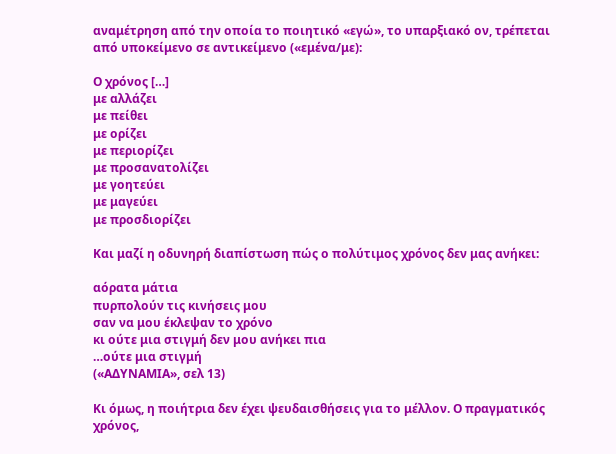αναμέτρηση από την οποία το ποιητικό «εγώ», το υπαρξιακό ον, τρέπεται από υποκείμενο σε αντικείμενο («εμένα/με):

Ο χρόνος […]
με αλλάζει
με πείθει
με ορίζει
με περιορίζει
με προσανατολίζει
με γοητεύει
με μαγεύει
με προσδιορίζει

Και μαζί η οδυνηρή διαπίστωση πώς ο πολύτιμος χρόνος δεν μας ανήκει:

αόρατα μάτια
πυρπολούν τις κινήσεις μου
σαν να μου έκλεψαν το χρόνο
κι ούτε μια στιγμή δεν μου ανήκει πια
…ούτε μια στιγμή
(«ΑΔΥΝΑΜΙΑ», σελ 13)

Κι όμως, η ποιήτρια δεν έχει ψευδαισθήσεις για το μέλλον. Ο πραγματικός χρόνος,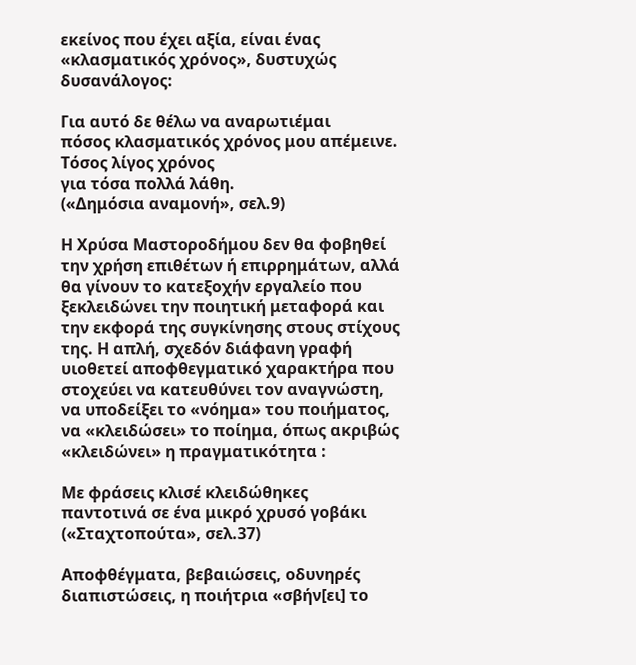εκείνος που έχει αξία, είναι ένας «κλασματικός χρόνος», δυστυχώς δυσανάλογος:

Για αυτό δε θέλω να αναρωτιέμαι
πόσος κλασματικός χρόνος μου απέμεινε.
Τόσος λίγος χρόνος
για τόσα πολλά λάθη.
(«Δημόσια αναμονή», σελ.9)

Η Χρύσα Μαστοροδήμου δεν θα φοβηθεί την χρήση επιθέτων ή επιρρημάτων, αλλά θα γίνουν το κατεξοχήν εργαλείο που ξεκλειδώνει την ποιητική μεταφορά και την εκφορά της συγκίνησης στους στίχους της. Η απλή, σχεδόν διάφανη γραφή υιοθετεί αποφθεγματικό χαρακτήρα που στοχεύει να κατευθύνει τον αναγνώστη, να υποδείξει το «νόημα» του ποιήματος, να «κλειδώσει» το ποίημα, όπως ακριβώς «κλειδώνει» η πραγματικότητα :

Με φράσεις κλισέ κλειδώθηκες
παντοτινά σε ένα μικρό χρυσό γοβάκι
(«Σταχτοπούτα», σελ.37)

Αποφθέγματα, βεβαιώσεις, οδυνηρές διαπιστώσεις, η ποιήτρια «σβήν[ει] το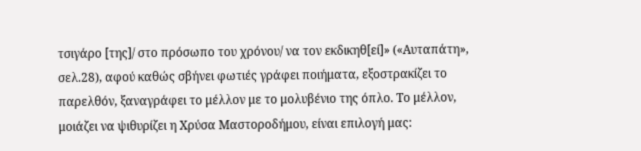τσιγάρο [της]/ στο πρόσωπο του χρόνου/ να τον εκδικηθ[εί]» («Αυταπάτη», σελ.28), αφού καθώς σβήνει φωτιές γράφει ποιήματα, εξοστρακίζει το παρελθόν, ξαναγράφει το μέλλον με το μολυβένιο της όπλο. Το μέλλον, μοιάζει να ψιθυρίζει η Χρύσα Μαστοροδήμου, είναι επιλογή μας: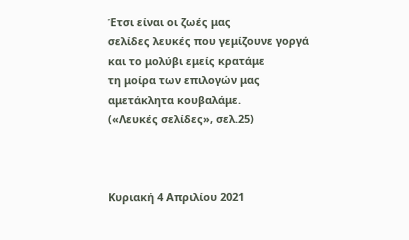Έτσι είναι οι ζωές μας
σελίδες λευκές που γεμίζουνε γοργά
και το μολύβι εμείς κρατάμε
τη μοίρα των επιλογών μας
αμετάκλητα κουβαλάμε.
(«Λευκές σελίδες», σελ.25)



Κυριακή 4 Απριλίου 2021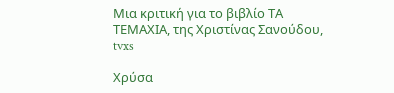Μια κριτική για το βιβλίο ΤΑ ΤΕΜΑΧΙΑ, της Χριστίνας Σανούδου, tvxs

Χρύσα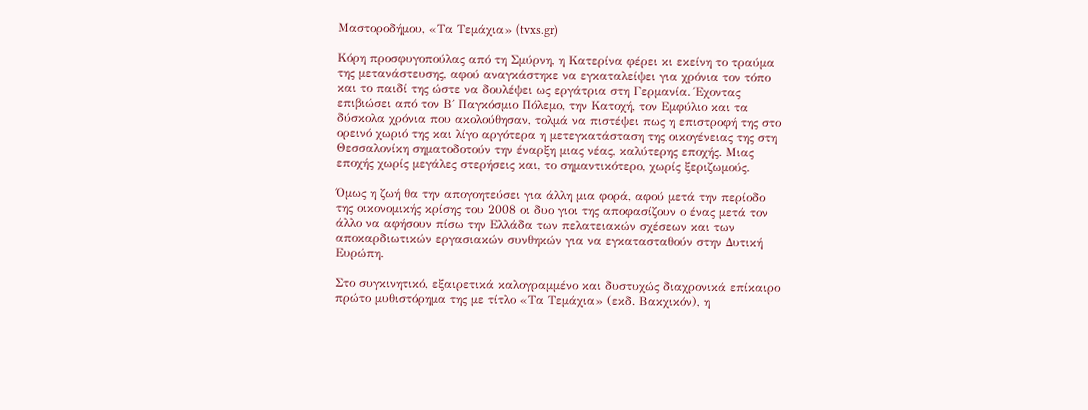Μαστοροδήμου, «Τα Τεμάχια» (tvxs.gr)

Kόρη προσφυγοπούλας από τη Σμύρνη, η Κατερίνα φέρει κι εκείνη το τραύμα της μετανάστευσης, αφού αναγκάστηκε να εγκαταλείψει για χρόνια τον τόπο και το παιδί της ώστε να δουλέψει ως εργάτρια στη Γερμανία. Έχοντας επιβιώσει από τον Β΄ Παγκόσμιο Πόλεμο, την Κατοχή, τον Εμφύλιο και τα δύσκολα χρόνια που ακολούθησαν, τολμά να πιστέψει πως η επιστροφή της στο ορεινό χωριό της και λίγο αργότερα η μετεγκατάσταση της οικογένειας της στη Θεσσαλονίκη σηματοδοτούν την έναρξη μιας νέας, καλύτερης εποχής. Μιας εποχής χωρίς μεγάλες στερήσεις και, το σημαντικότερο, χωρίς ξεριζωμούς.

Όμως η ζωή θα την απογοητεύσει για άλλη μια φορά, αφού μετά την περίοδο της οικονομικής κρίσης του 2008 οι δυο γιοι της αποφασίζουν ο ένας μετά τον άλλο να αφήσουν πίσω την Ελλάδα των πελατειακών σχέσεων και των αποκαρδιωτικών εργασιακών συνθηκών για να εγκατασταθούν στην Δυτική Ευρώπη.

Στο συγκινητικό, εξαιρετικά καλογραμμένο και δυστυχώς διαχρονικά επίκαιρο πρώτο μυθιστόρημα της με τίτλο «Τα Τεμάχια» (εκδ. Βακχικόν), η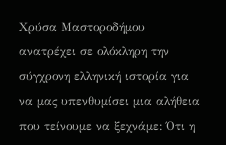Χρύσα Μαστοροδήμου ανατρέχει σε ολόκληρη την σύγχρονη ελληνική ιστορία για να μας υπενθυμίσει μια αλήθεια που τείνουμε να ξεχνάμε: Ότι η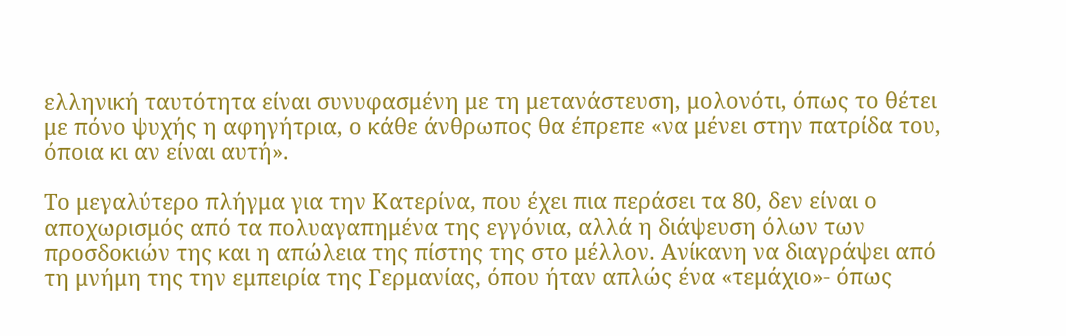ελληνική ταυτότητα είναι συνυφασμένη με τη μετανάστευση, μολονότι, όπως το θέτει με πόνο ψυχής η αφηγήτρια, ο κάθε άνθρωπος θα έπρεπε «να μένει στην πατρίδα του, όποια κι αν είναι αυτή».

Το μεγαλύτερο πλήγμα για την Κατερίνα, που έχει πια περάσει τα 80, δεν είναι ο αποχωρισμός από τα πολυαγαπημένα της εγγόνια, αλλά η διάψευση όλων των προσδοκιών της και η απώλεια της πίστης της στο μέλλον. Ανίκανη να διαγράψει από τη μνήμη της την εμπειρία της Γερμανίας, όπου ήταν απλώς ένα «τεμάχιο»- όπως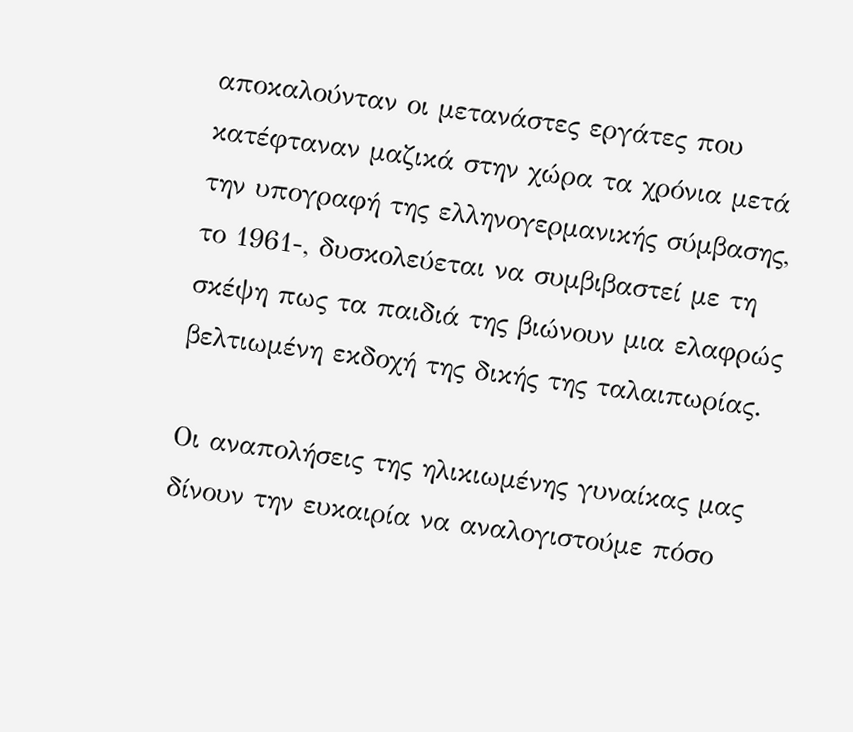αποκαλούνταν οι μετανάστες εργάτες που κατέφταναν μαζικά στην χώρα τα χρόνια μετά την υπογραφή της ελληνογερμανικής σύμβασης, το 1961-, δυσκολεύεται να συμβιβαστεί με τη σκέψη πως τα παιδιά της βιώνουν μια ελαφρώς βελτιωμένη εκδοχή της δικής της ταλαιπωρίας.

Οι αναπολήσεις της ηλικιωμένης γυναίκας μας δίνουν την ευκαιρία να αναλογιστούμε πόσο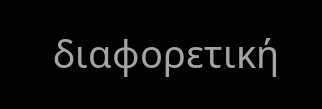διαφορετική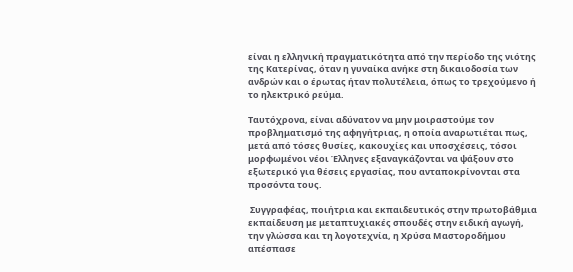είναι η ελληνική πραγματικότητα από την περίοδο της νιότης της Κατερίνας, όταν η γυναίκα ανήκε στη δικαιοδοσία των ανδρών και ο έρωτας ήταν πολυτέλεια, όπως το τρεχούμενο ή το ηλεκτρικό ρεύμα.

Ταυτόχρονα, είναι αδύνατον να μην μοιραστούμε τον προβληματισμό της αφηγήτριας, η οποία αναρωτιέται πως, μετά από τόσες θυσίες, κακουχίες και υποσχέσεις, τόσοι μορφωμένοι νέοι Έλληνες εξαναγκάζονται να ψάξουν στο εξωτερικό για θέσεις εργασίας, που ανταποκρίνονται στα προσόντα τους.

 Συγγραφέας, ποιήτρια και εκπαιδευτικός στην πρωτοβάθμια εκπαίδευση με μεταπτυχιακές σπουδές στην ειδική αγωγή, την γλώσσα και τη λογοτεχνία, η Χρύσα Μαστοροδήμου απέσπασε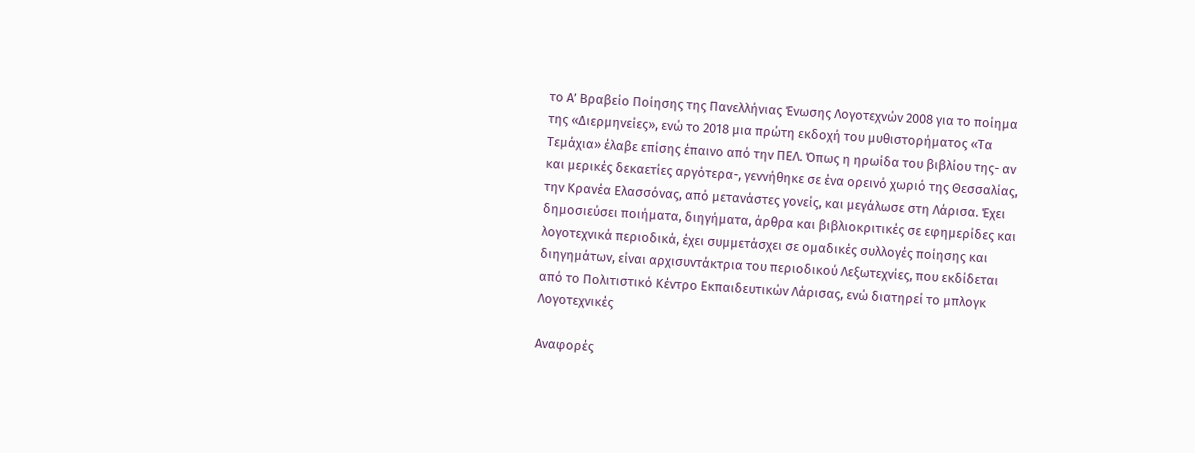το Α’ Βραβείο Ποίησης της Πανελλήνιας Ένωσης Λογοτεχνών 2008 για το ποίημα της «Διερμηνείες», ενώ το 2018 μια πρώτη εκδοχή του μυθιστορήματος «Τα Τεμάχια» έλαβε επίσης έπαινο από την ΠΕΛ. Όπως η ηρωίδα του βιβλίου της- αν και μερικές δεκαετίες αργότερα-, γεννήθηκε σε ένα ορεινό χωριό της Θεσσαλίας, την Κρανέα Ελασσόνας, από μετανάστες γονείς, και μεγάλωσε στη Λάρισα. Έχει δημοσιεύσει ποιήματα, διηγήματα, άρθρα και βιβλιοκριτικές σε εφημερίδες και λογοτεχνικά περιοδικά, έχει συμμετάσχει σε ομαδικές συλλογές ποίησης και διηγημάτων, είναι αρχισυντάκτρια του περιοδικού Λεξωτεχνίες, που εκδίδεται από το Πολιτιστικό Κέντρο Εκπαιδευτικών Λάρισας, ενώ διατηρεί το μπλογκ Λογοτεχνικές

Αναφορές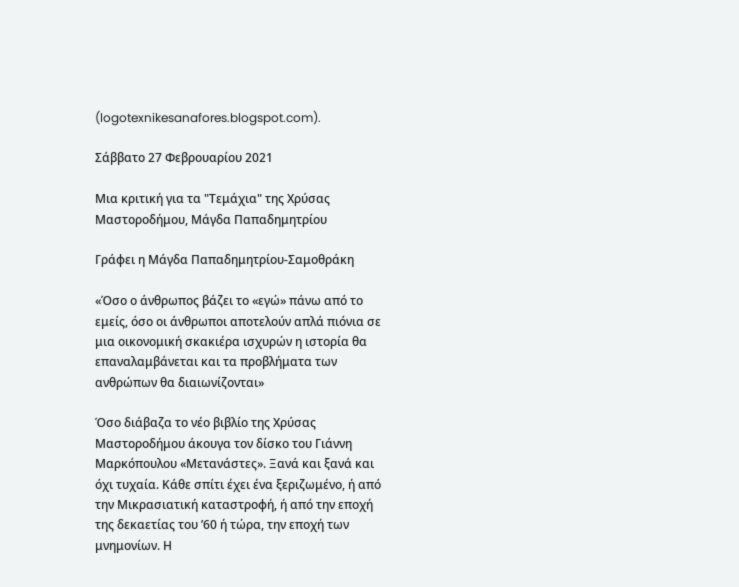(logotexnikesanafores.blogspot.com).

Σάββατο 27 Φεβρουαρίου 2021

Μια κριτική για τα "Τεμάχια" της Χρύσας Μαστοροδήμου, Μάγδα Παπαδημητρίου

Γράφει η Μάγδα Παπαδημητρίου-Σαμοθράκη

«Όσο ο άνθρωπος βάζει το «εγώ» πάνω από το εμείς, όσο οι άνθρωποι αποτελούν απλά πιόνια σε μια οικονομική σκακιέρα ισχυρών η ιστορία θα επαναλαμβάνεται και τα προβλήματα των ανθρώπων θα διαιωνίζονται»

Όσο διάβαζα το νέο βιβλίο της Χρύσας Μαστοροδήμου άκουγα τον δίσκο του Γιάννη Μαρκόπουλου «Μετανάστες». Ξανά και ξανά και όχι τυχαία. Κάθε σπίτι έχει ένα ξεριζωμένο, ή από την Μικρασιατική καταστροφή, ή από την εποχή της δεκαετίας του ’60 ή τώρα, την εποχή των μνημονίων. Η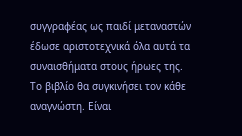συγγραφέας ως παιδί μεταναστών έδωσε αριστοτεχνικά όλα αυτά τα συναισθήματα στους ήρωες της. Το βιβλίο θα συγκινήσει τον κάθε αναγνώστη. Είναι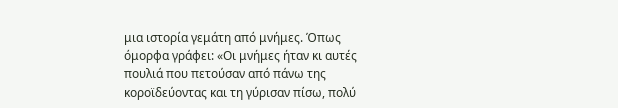μια ιστορία γεμάτη από μνήμες. Όπως όμορφα γράφει: «Οι μνήμες ήταν κι αυτές πουλιά που πετούσαν από πάνω της κοροϊδεύοντας και τη γύρισαν πίσω, πολύ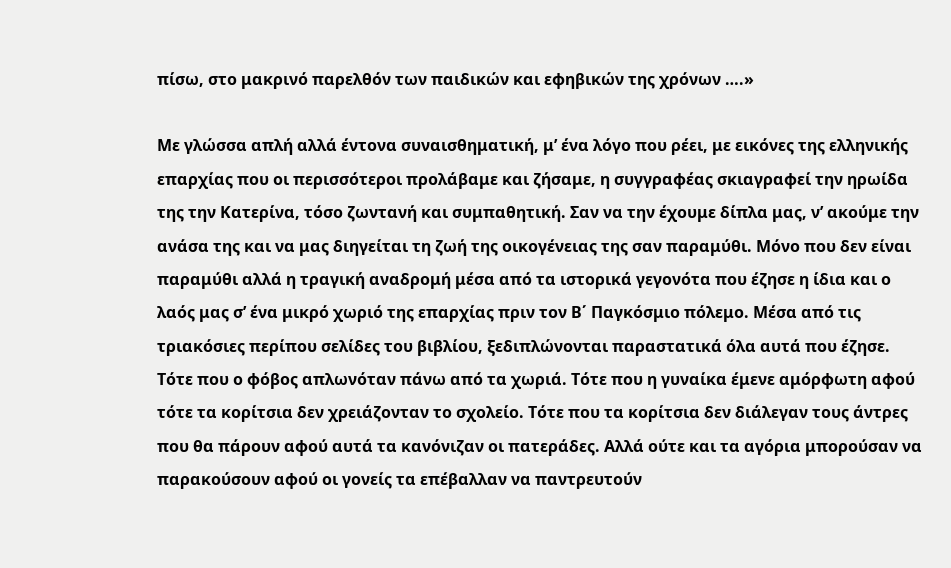πίσω, στο μακρινό παρελθόν των παιδικών και εφηβικών της χρόνων ….»

Με γλώσσα απλή αλλά έντονα συναισθηματική, μ’ ένα λόγο που ρέει, με εικόνες της ελληνικής επαρχίας που οι περισσότεροι προλάβαμε και ζήσαμε, η συγγραφέας σκιαγραφεί την ηρωίδα της την Κατερίνα, τόσο ζωντανή και συμπαθητική. Σαν να την έχουμε δίπλα μας, ν’ ακούμε την ανάσα της και να μας διηγείται τη ζωή της οικογένειας της σαν παραμύθι. Μόνο που δεν είναι παραμύθι αλλά η τραγική αναδρομή μέσα από τα ιστορικά γεγονότα που έζησε η ίδια και ο λαός μας σ’ ένα μικρό χωριό της επαρχίας πριν τον Β΄ Παγκόσμιο πόλεμο. Μέσα από τις τριακόσιες περίπου σελίδες του βιβλίου, ξεδιπλώνονται παραστατικά όλα αυτά που έζησε. Τότε που ο φόβος απλωνόταν πάνω από τα χωριά. Τότε που η γυναίκα έμενε αμόρφωτη αφού τότε τα κορίτσια δεν χρειάζονταν το σχολείο. Τότε που τα κορίτσια δεν διάλεγαν τους άντρες που θα πάρουν αφού αυτά τα κανόνιζαν οι πατεράδες. Αλλά ούτε και τα αγόρια μπορούσαν να παρακούσουν αφού οι γονείς τα επέβαλλαν να παντρευτούν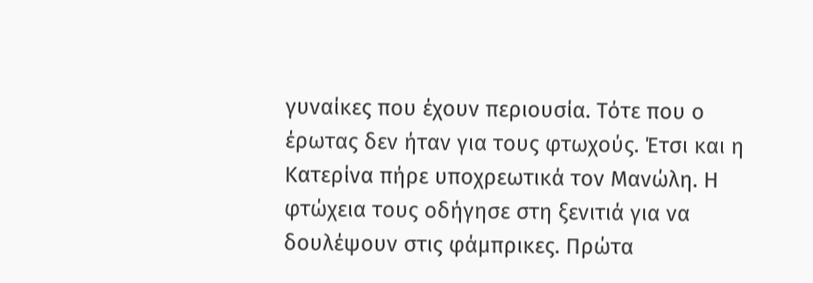γυναίκες που έχουν περιουσία. Τότε που ο έρωτας δεν ήταν για τους φτωχούς. Έτσι και η Κατερίνα πήρε υποχρεωτικά τον Μανώλη. Η φτώχεια τους οδήγησε στη ξενιτιά για να δουλέψουν στις φάμπρικες. Πρώτα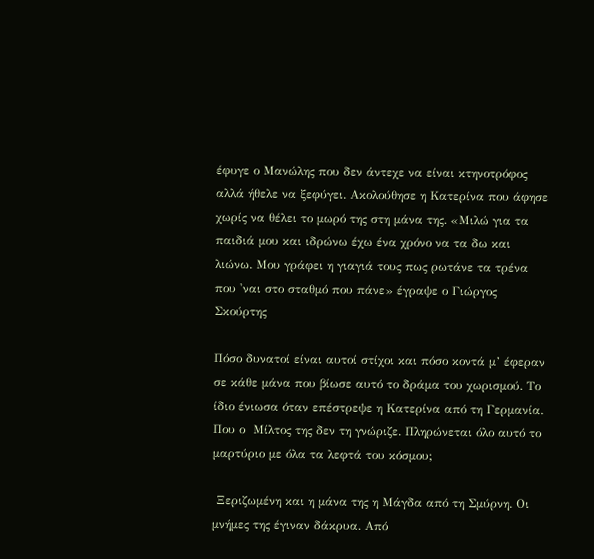έφυγε ο Μανώλης που δεν άντεχε να είναι κτηνοτρόφος αλλά ήθελε να ξεφύγει. Ακολούθησε η Κατερίνα που άφησε χωρίς να θέλει το μωρό της στη μάνα της. «Μιλώ για τα παιδιά μου και ιδρώνω έχω ένα χρόνο να τα δω και λιώνω. Μου γράφει η γιαγιά τους πως ρωτάνε τα τρένα που 'ναι στο σταθμό που πάνε» έγραψε ο Γιώργος Σκούρτης

Πόσο δυνατοί είναι αυτοί στίχοι και πόσο κοντά μ’ έφεραν σε κάθε μάνα που βίωσε αυτό το δράμα του χωρισμού. Το ίδιο ένιωσα όταν επέστρεψε η Κατερίνα από τη Γερμανία. Που ο  Μίλτος της δεν τη γνώριζε. Πληρώνεται όλο αυτό το μαρτύριο με όλα τα λεφτά του κόσμου;

 Ξεριζωμένη και η μάνα της η Μάγδα από τη Σμύρνη. Οι μνήμες της έγιναν δάκρυα. Από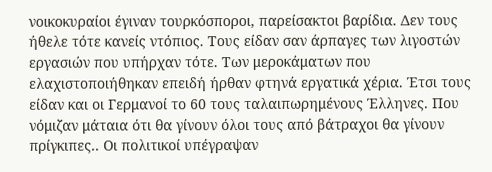νοικοκυραίοι έγιναν τουρκόσποροι, παρείσακτοι βαρίδια. Δεν τους ήθελε τότε κανείς ντόπιος. Τους είδαν σαν άρπαγες των λιγοστών εργασιών που υπήρχαν τότε. Των μεροκάματων που ελαχιστοποιήθηκαν επειδή ήρθαν φτηνά εργατικά χέρια. Έτσι τους είδαν και οι Γερμανοί το 60 τους ταλαιπωρημένους Έλληνες. Που νόμιζαν μάταια ότι θα γίνουν όλοι τους από βάτραχοι θα γίνουν πρίγκιπες.. Οι πολιτικοί υπέγραψαν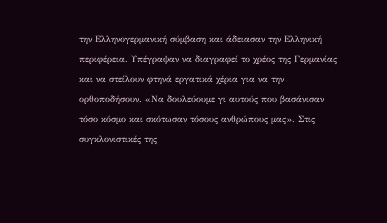την Ελληνογερμανική σύμβαση και άδειασαν την Ελληνική περιφέρεια. Υπέγραψαν να διαγραφεί το χρέος της Γερμανίας και να στείλουν φτηνά εργατικά χέρια για να την ορθοποδήσουν. «Να δουλεύουμε γι αυτούς που βασάνισαν τόσο κόσμο και σκότωσαν τόσους ανθρώπους μας». Στις συγκλονιστικές της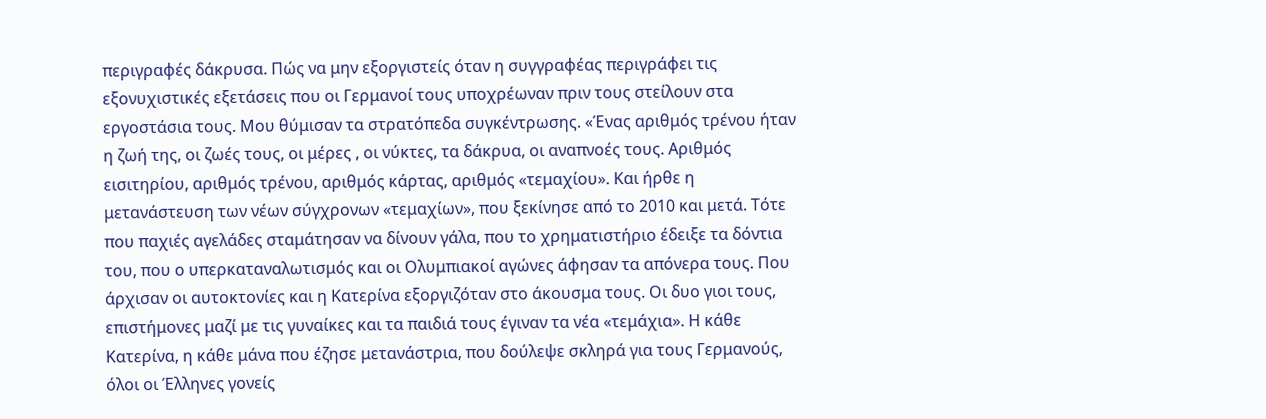περιγραφές δάκρυσα. Πώς να μην εξοργιστείς όταν η συγγραφέας περιγράφει τις εξονυχιστικές εξετάσεις που οι Γερμανοί τους υποχρέωναν πριν τους στείλουν στα εργοστάσια τους. Μου θύμισαν τα στρατόπεδα συγκέντρωσης. «Ένας αριθμός τρένου ήταν η ζωή της, οι ζωές τους, οι μέρες , οι νύκτες, τα δάκρυα, οι αναπνοές τους. Αριθμός εισιτηρίου, αριθμός τρένου, αριθμός κάρτας, αριθμός «τεμαχίου». Και ήρθε η μετανάστευση των νέων σύγχρονων «τεμαχίων», που ξεκίνησε από το 2010 και μετά. Τότε που παχιές αγελάδες σταμάτησαν να δίνουν γάλα, που το χρηματιστήριο έδειξε τα δόντια του, που ο υπερκαταναλωτισμός και οι Ολυμπιακοί αγώνες άφησαν τα απόνερα τους. Που άρχισαν οι αυτοκτονίες και η Κατερίνα εξοργιζόταν στο άκουσμα τους. Οι δυο γιοι τους, επιστήμονες μαζί με τις γυναίκες και τα παιδιά τους έγιναν τα νέα «τεμάχια». Η κάθε Κατερίνα, η κάθε μάνα που έζησε μετανάστρια, που δούλεψε σκληρά για τους Γερμανούς, όλοι οι Έλληνες γονείς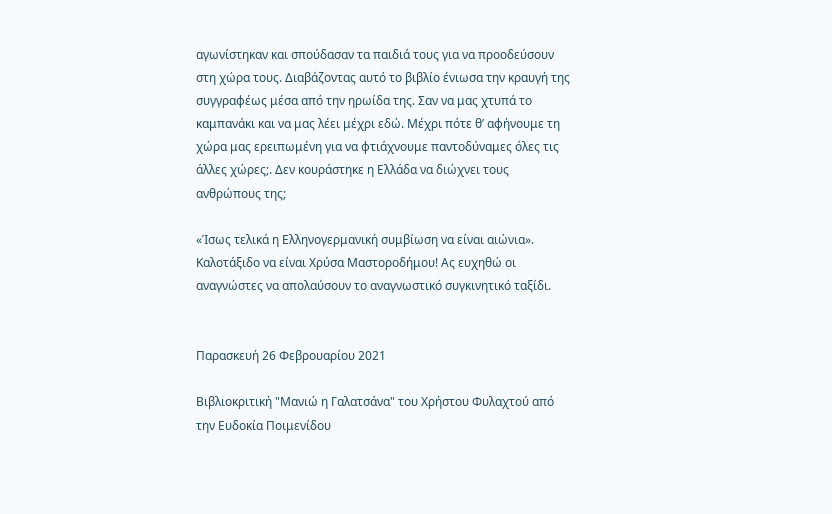αγωνίστηκαν και σπούδασαν τα παιδιά τους για να προοδεύσουν στη χώρα τους. Διαβάζοντας αυτό το βιβλίο ένιωσα την κραυγή της συγγραφέως μέσα από την ηρωίδα της. Σαν να μας χτυπά το καμπανάκι και να μας λέει μέχρι εδώ. Μέχρι πότε θ’ αφήνουμε τη χώρα μας ερειπωμένη για να φτιάχνουμε παντοδύναμες όλες τις άλλες χώρες;. Δεν κουράστηκε η Ελλάδα να διώχνει τους ανθρώπους της;

«Ίσως τελικά η Ελληνογερμανική συμβίωση να είναι αιώνια». Καλοτάξιδο να είναι Χρύσα Μαστοροδήμου! Ας ευχηθώ οι αναγνώστες να απολαύσουν το αναγνωστικό συγκινητικό ταξίδι.


Παρασκευή 26 Φεβρουαρίου 2021

Βιβλιοκριτική "Μανιώ η Γαλατσάνα" του Χρήστου Φυλαχτού από την Ευδοκία Ποιμενίδου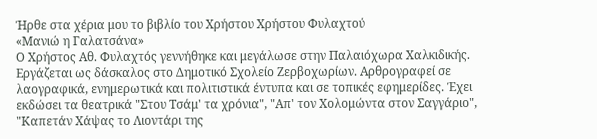Ήρθε στα χέρια μου το βιβλίο του Χρήστου Χρήστου Φυλαχτού
«Μανιώ η Γαλατσάνα»
Ο Χρήστος Αθ. Φυλαχτός γεννήθηκε και μεγάλωσε στην Παλαιόχωρα Χαλκιδικής. Εργάζεται ως δάσκαλος στο Δημοτικό Σχολείο Ζερβοχωρίων. Αρθρογραφεί σε λαογραφικά, ενημερωτικά και πολιτιστικά έντυπα και σε τοπικές εφημερίδες. Έχει εκδώσει τα θεατρικά "Στου Τσάμ' τα χρόνια", "Απ' τον Χολομώντα στον Σαγγάριο", "Καπετάν Χάψας το Λιοντάρι της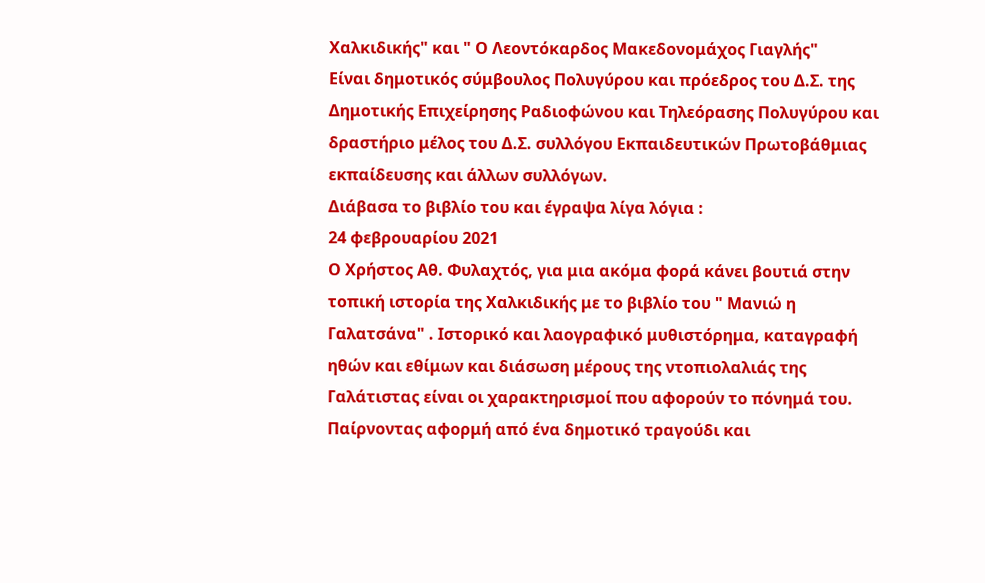Χαλκιδικής" και " Ο Λεοντόκαρδος Μακεδονομάχος Γιαγλής"
Είναι δημοτικός σύμβουλος Πολυγύρου και πρόεδρος του Δ.Σ. της Δημοτικής Επιχείρησης Ραδιοφώνου και Τηλεόρασης Πολυγύρου και δραστήριο μέλος του Δ.Σ. συλλόγου Εκπαιδευτικών Πρωτοβάθμιας εκπαίδευσης και άλλων συλλόγων.
Διάβασα το βιβλίο του και έγραψα λίγα λόγια :
24 φεβρουαρίου 2021
Ο Χρήστος Αθ. Φυλαχτός, για μια ακόμα φορά κάνει βουτιά στην τοπική ιστορία της Χαλκιδικής με το βιβλίο του " Μανιώ η Γαλατσάνα" . Ιστορικό και λαογραφικό μυθιστόρημα, καταγραφή ηθών και εθίμων και διάσωση μέρους της ντοπιολαλιάς της Γαλάτιστας είναι οι χαρακτηρισμοί που αφορούν το πόνημά του.
Παίρνοντας αφορμή από ένα δημοτικό τραγούδι και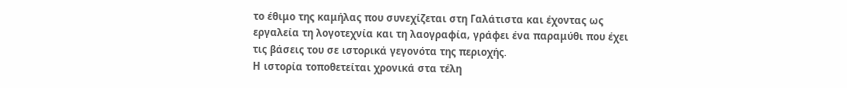το έθιμο της καμήλας που συνεχίζεται στη Γαλάτιστα και έχοντας ως εργαλεία τη λογοτεχνία και τη λαογραφία, γράφει ένα παραμύθι που έχει τις βάσεις του σε ιστορικά γεγονότα της περιοχής.
Η ιστορία τοποθετείται χρονικά στα τέλη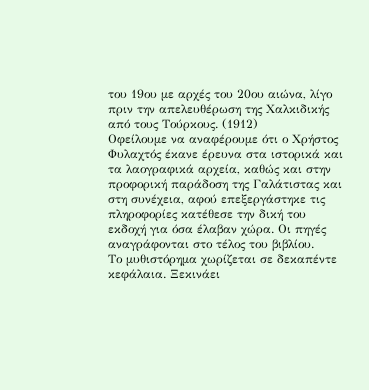του 19ου με αρχές του 20ου αιώνα, λίγο πριν την απελευθέρωση της Χαλκιδικής από τους Τούρκους. (1912)
Οφείλουμε να αναφέρουμε ότι ο Χρήστος Φυλαχτός έκανε έρευνα στα ιστορικά και τα λαογραφικά αρχεία, καθώς και στην προφορική παράδοση της Γαλάτιστας και στη συνέχεια, αφού επεξεργάστηκε τις πληροφορίες κατέθεσε την δική του εκδοχή για όσα έλαβαν χώρα. Οι πηγές αναγράφονται στο τέλος του βιβλίου.
Το μυθιστόρημα χωρίζεται σε δεκαπέντε κεφάλαια. Ξεκινάει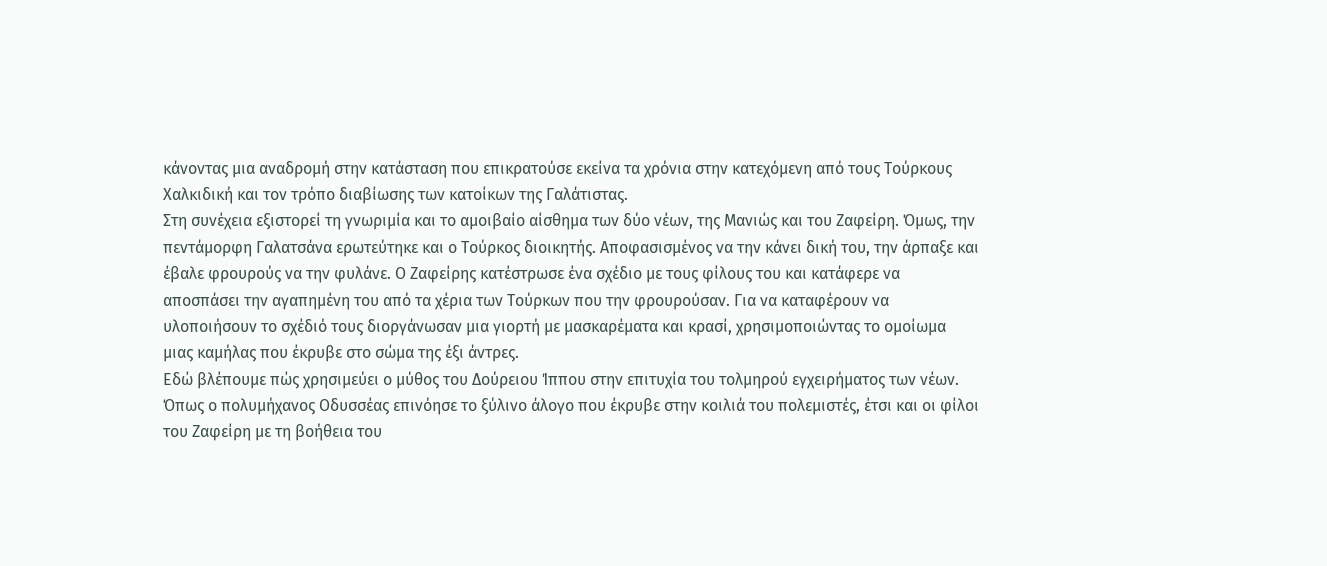κάνοντας μια αναδρομή στην κατάσταση που επικρατούσε εκείνα τα χρόνια στην κατεχόμενη από τους Τούρκους Χαλκιδική και τον τρόπο διαβίωσης των κατοίκων της Γαλάτιστας.
Στη συνέχεια εξιστορεί τη γνωριμία και το αμοιβαίο αίσθημα των δύο νέων, της Μανιώς και του Ζαφείρη. Όμως, την πεντάμορφη Γαλατσάνα ερωτεύτηκε και ο Τούρκος διοικητής. Αποφασισμένος να την κάνει δική του, την άρπαξε και έβαλε φρουρούς να την φυλάνε. Ο Ζαφείρης κατέστρωσε ένα σχέδιο με τους φίλους του και κατάφερε να αποσπάσει την αγαπημένη του από τα χέρια των Τούρκων που την φρουρούσαν. Για να καταφέρουν να υλοποιήσουν το σχέδιό τους διοργάνωσαν μια γιορτή με μασκαρέματα και κρασί, χρησιμοποιώντας το ομοίωμα μιας καμήλας που έκρυβε στο σώμα της έξι άντρες.
Εδώ βλέπουμε πώς χρησιμεύει ο μύθος του Δούρειου Ίππου στην επιτυχία του τολμηρού εγχειρήματος των νέων. Όπως ο πολυμήχανος Οδυσσέας επινόησε το ξύλινο άλογο που έκρυβε στην κοιλιά του πολεμιστές, έτσι και οι φίλοι του Ζαφείρη με τη βοήθεια του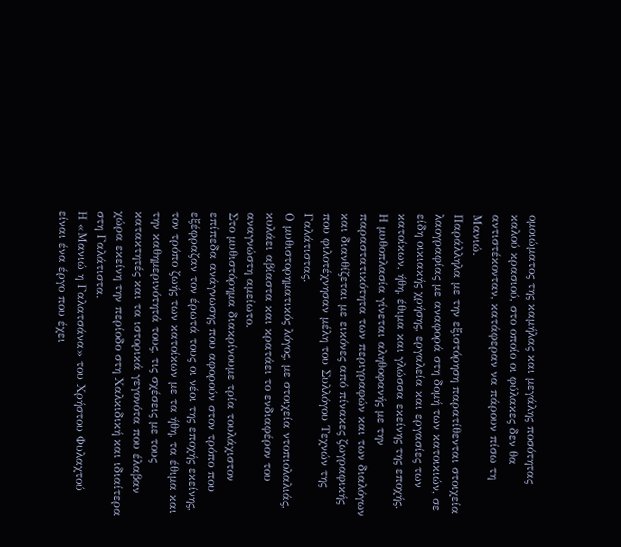ομοιώματος της καμήλας και μεγάλης ποσότητας καλού κρασιού, στο οποίο οι φύλακες δεν θα αντιστέκονταν, κατάφεραν να πάρουν πίσω τη Μανιώ.
Παράλληλα με την εξιστόρηση παρατίθενται στοιχεία λαογραφίας με αναφορά στη δομή των κατοικιών, σε είδη οικιακής χρήσης, εργαλεία και εργασίες των κατοίκων, ήθη, έθιμα και γλώσσα εκείνης της εποχής. Η μυθοπλασία γίνεται αληθοφανής με την παραστατικότητα των περιγραφών και των διαλόγων και διανθίζεται με εικόνες από πίνακες ζωγραφικής που φιλοτέχνησαν μέλη του Συλλόγου Τεχνών της Γαλάτιστας.
Ο μυθιστορηματικός λόγος, με στοιχεία ντοπιολαλιάς, κυλάει αβίαστα και κρατάει το ενδιαφέρον του αναγνώστη αμείωτο.
Στο μυθιστόρημα διακρίνουμε τρία τουλάχιστον επίπεδα ανάγνωσης που αφορούν στον τρόπο που εξέφραζαν τον έρωτά τους οι νέοι της εποχής εκείνης, τον τρόπο ζωής των κατοίκων με τα ήθη, τα έθιμα και την καθημερινότητά τους, τις σχέσεις με τους κατακτητές και τα ιστορικά γεγονότα που έλαβαν χώρα εκείνη την περίοδο στη Χαλκιδική και ιδιαίτερα στη Γαλάτιστα.
Η «Μανιώ η Γαλατσάνα» του Χρήστου Φυλαχτού είναι ένα έργο που έχει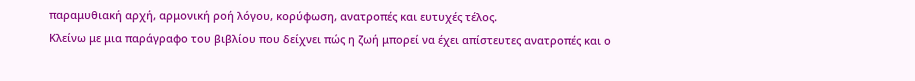παραμυθιακή αρχή, αρμονική ροή λόγου, κορύφωση, ανατροπές και ευτυχές τέλος.
Κλείνω με μια παράγραφο του βιβλίου που δείχνει πώς η ζωή μπορεί να έχει απίστευτες ανατροπές και ο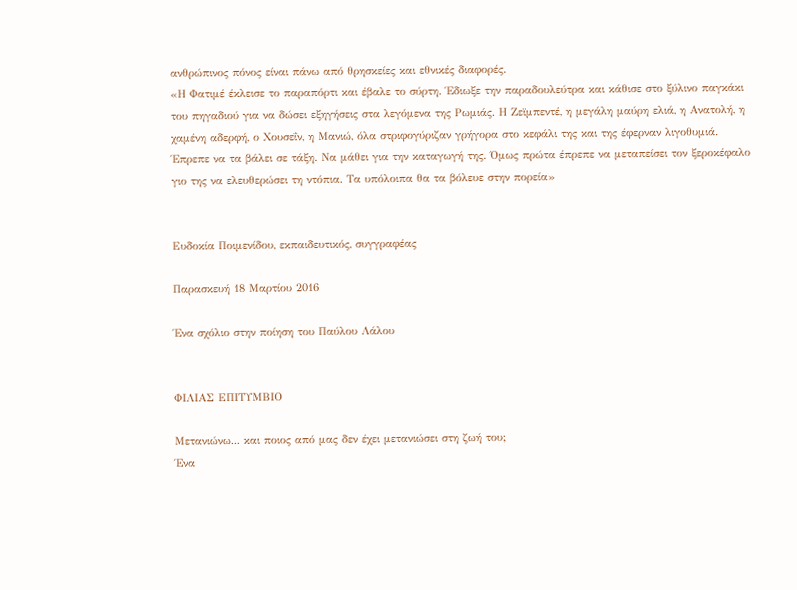ανθρώπινος πόνος είναι πάνω από θρησκείες και εθνικές διαφορές.
«Η Φατιμέ έκλεισε το παραπόρτι και έβαλε το σύρτη. Έδιωξε την παραδουλεύτρα και κάθισε στο ξύλινο παγκάκι του πηγαδιού για να δώσει εξηγήσεις στα λεγόμενα της Ρωμιάς. Η Ζεϊμπεντέ, η μεγάλη μαύρη ελιά, η Ανατολή, η χαμένη αδερφή, ο Χουσεΐν, η Μανιώ, όλα στριφογύριζαν γρήγορα στο κεφάλι της και της έφερναν λιγοθυμιά. Έπρεπε να τα βάλει σε τάξη. Να μάθει για την καταγωγή της. Όμως πρώτα έπρεπε να μεταπείσει τον ξεροκέφαλο γιο της να ελευθερώσει τη ντόπια. Τα υπόλοιπα θα τα βόλευε στην πορεία»


Ευδοκία Ποιμενίδου, εκπαιδευτικός, συγγραφέας

Παρασκευή 18 Μαρτίου 2016

Ένα σχόλιο στην ποίηση του Παύλου Λάλου


ΦΙΛΙΑΣ ΕΠΙΤΥΜΒΙΟ

Μετανιώνω... και ποιος από μας δεν έχει μετανιώσει στη ζωή του;
Ένα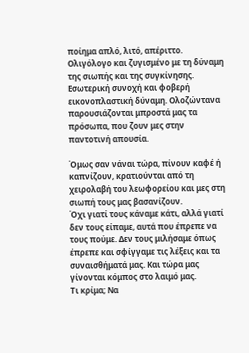ποίημα απλό, λιτό, απέριττο.
Ολιγόλογο και ζυγισμένο με τη δύναμη της σιωπής και της συγκίνησης.
Εσωτερική συνοχή και φοβερή εικονοπλαστική δύναμη. Ολοζώντανα παρουσιάζονται μπροστά μας τα πρόσωπα, που ζουν μες στην παντοτινή απουσία.

Όμως σαν νάναι τώρα, πίνουν καφέ ή καπνίζουν, κρατιούνται από τη χειρολαβή του λεωφορείου και μες στη σιωπή τους μας βασανίζουν.
Όχι γιατί τους κάναμε κάτι, αλλά γιατί δεν τους είπαμε, αυτά που έπρεπε να τους πούμε. Δεν τους μιλήσαμε όπως έπρεπε και σφίγγαμε τις λέξεις και τα συναισθήματά μας. Και τώρα μας γίνονται κόμπος στο λαιμό μας.
Τι κρίμα; Να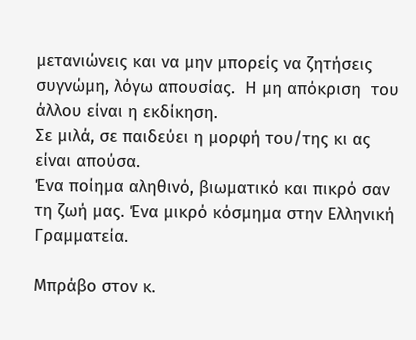μετανιώνεις και να μην μπορείς να ζητήσεις συγνώμη, λόγω απουσίας.  Η μη απόκριση  του άλλου είναι η εκδίκηση.
Σε μιλά, σε παιδεύει η μορφή του/της κι ας είναι απούσα.
Ένα ποίημα αληθινό, βιωματικό και πικρό σαν τη ζωή μας. Ένα μικρό κόσμημα στην Ελληνική Γραμματεία.

Μπράβο στον κ.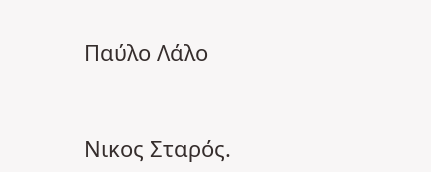Παύλο Λάλο



Νικος Σταρός.